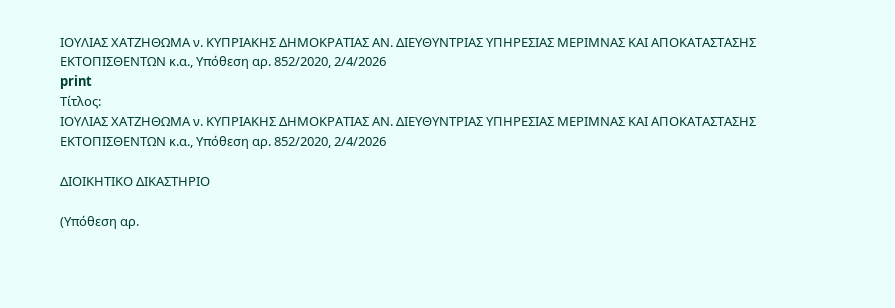ΙΟΥΛΙΑΣ ΧΑΤΖΗΘΩΜΑ ν. ΚΥΠΡΙΑΚΗΣ ΔΗΜΟΚΡΑΤΙΑΣ ΑΝ. ΔΙΕΥΘΥΝΤΡΙΑΣ ΥΠΗΡΕΣΙΑΣ ΜΕΡΙΜΝΑΣ ΚΑΙ ΑΠΟΚΑΤΑΣΤΑΣΗΣ ΕΚΤΟΠΙΣΘΕΝΤΩΝ κ.α., Υπόθεση αρ. 852/2020, 2/4/2026
print
Τίτλος:
ΙΟΥΛΙΑΣ ΧΑΤΖΗΘΩΜΑ ν. ΚΥΠΡΙΑΚΗΣ ΔΗΜΟΚΡΑΤΙΑΣ ΑΝ. ΔΙΕΥΘΥΝΤΡΙΑΣ ΥΠΗΡΕΣΙΑΣ ΜΕΡΙΜΝΑΣ ΚΑΙ ΑΠΟΚΑΤΑΣΤΑΣΗΣ ΕΚΤΟΠΙΣΘΕΝΤΩΝ κ.α., Υπόθεση αρ. 852/2020, 2/4/2026

ΔΙΟΙΚΗΤΙΚΟ ΔΙΚΑΣΤΗΡΙΟ

(Υπόθεση αρ.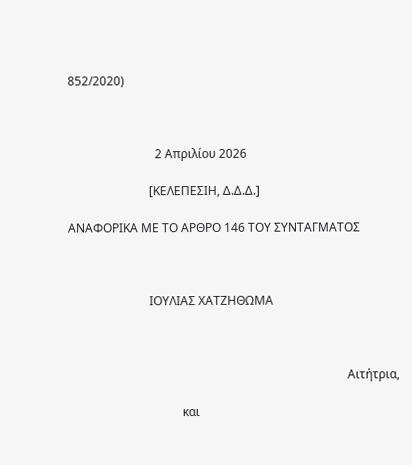852/2020)



                             2 Απριλίου 2026

                           [ΚΕΛΕΠΕΣΙΗ, Δ.Δ.Δ.]

ΑΝΑΦΟΡΙΚΑ ΜΕ ΤΟ AΡΘΡΟ 146 ΤΟΥ ΣΥΝΤΑΓΜΑΤΟΣ



                           ΙΟΥΛΙΑΣ ΧΑΤΖΗΘΩΜΑ



                                                                                             Αιτήτρια,

                                      και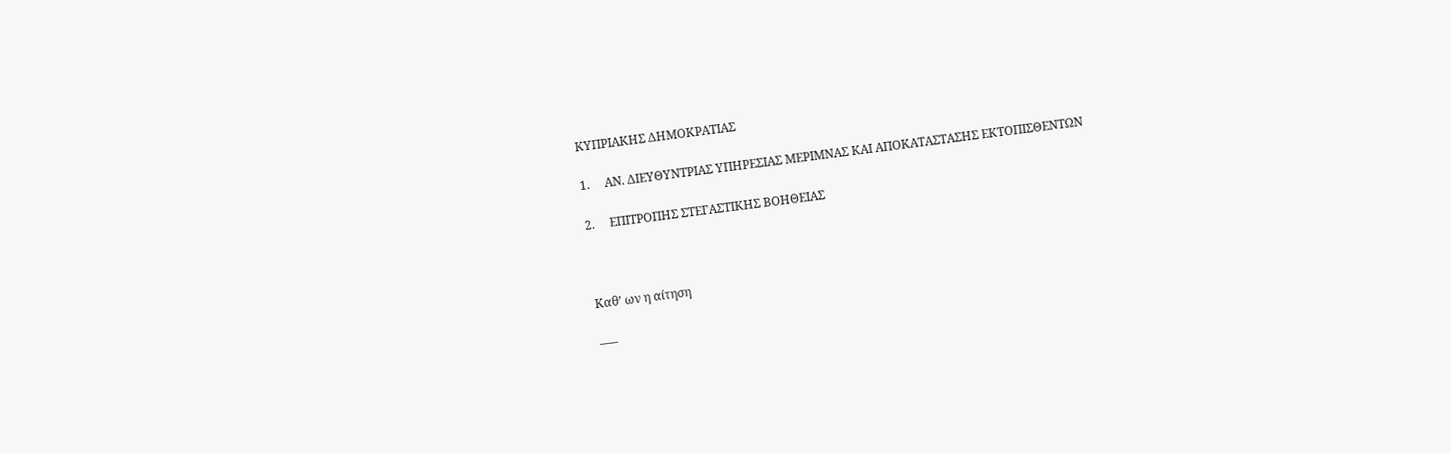ΚΥΠΡΙΑΚΗΣ ΔΗΜΟΚΡΑΤΙΑΣ

1.     ΑΝ. ΔΙΕΥΘΥΝΤΡΙΑΣ ΥΠΗΡΕΣΙΑΣ ΜΕΡΙΜΝΑΣ ΚΑΙ ΑΠΟΚΑΤΑΣΤΑΣΗΣ ΕΚΤΟΠΙΣΘΕΝΤΩΝ

2.     ΕΠΙΤΡΟΠΗΣ ΣΤΕΓΑΣΤΙΚΗΣ ΒΟΗΘΕΙΑΣ



Καθ’ ων η αίτηση

–––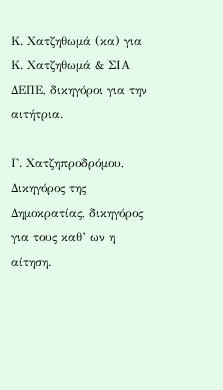Κ. Χατζηθωμά (κα) για Κ. Χατζηθωμά & ΣΙΑ ΔΕΠΕ, δικηγόροι για την αιτήτρια.

Γ. Χατζηπροδρόμου, Δικηγόρος της Δημοκρατίας, δικηγόρος για τους καθ’ ων η αίτηση.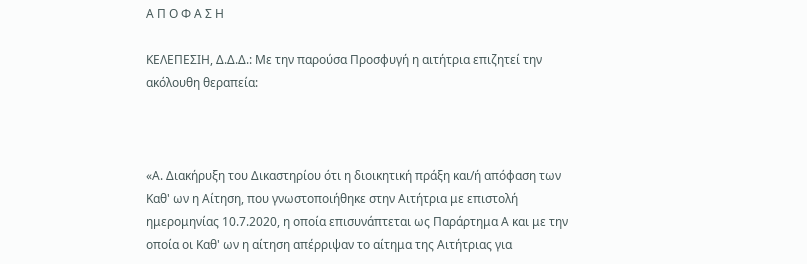Α Π Ο Φ Α Σ Η

ΚΕΛΕΠΕΣΙΗ, Δ.Δ.Δ.: Με την παρούσα Προσφυγή η αιτήτρια επιζητεί την ακόλουθη θεραπεία:



«Α. Διακήρυξη του Δικαστηρίου ότι η διοικητική πράξη και/ή απόφαση των Καθ' ων η Αίτηση, που γνωστοποιήθηκε στην Αιτήτρια με επιστολή ημερομηνίας 10.7.2020, η οποία επισυνάπτεται ως Παράρτημα Α και με την οποία οι Καθ' ων η αίτηση απέρριψαν το αίτημα της Αιτήτριας για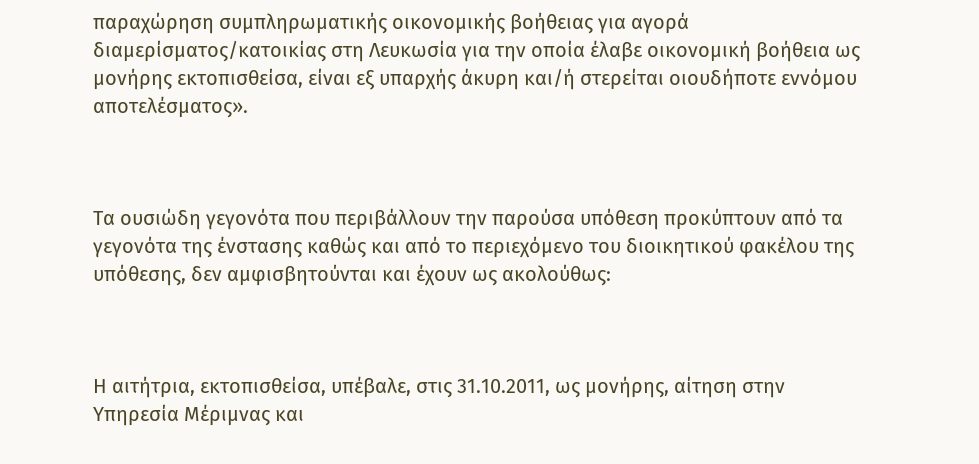παραχώρηση συμπληρωματικής οικονομικής βοήθειας για αγορά διαμερίσματος/κατοικίας στη Λευκωσία για την οποία έλαβε οικονομική βοήθεια ως μονήρης εκτοπισθείσα, είναι εξ υπαρχής άκυρη και/ή στερείται οιουδήποτε εννόμου αποτελέσματος».



Τα ουσιώδη γεγονότα που περιβάλλουν την παρούσα υπόθεση προκύπτουν από τα γεγονότα της ένστασης καθώς και από το περιεχόμενο του διοικητικού φακέλου της υπόθεσης, δεν αμφισβητούνται και έχουν ως ακολούθως:



Η αιτήτρια, εκτοπισθείσα, υπέβαλε, στις 31.10.2011, ως μονήρης, αίτηση στην Υπηρεσία Μέριμνας και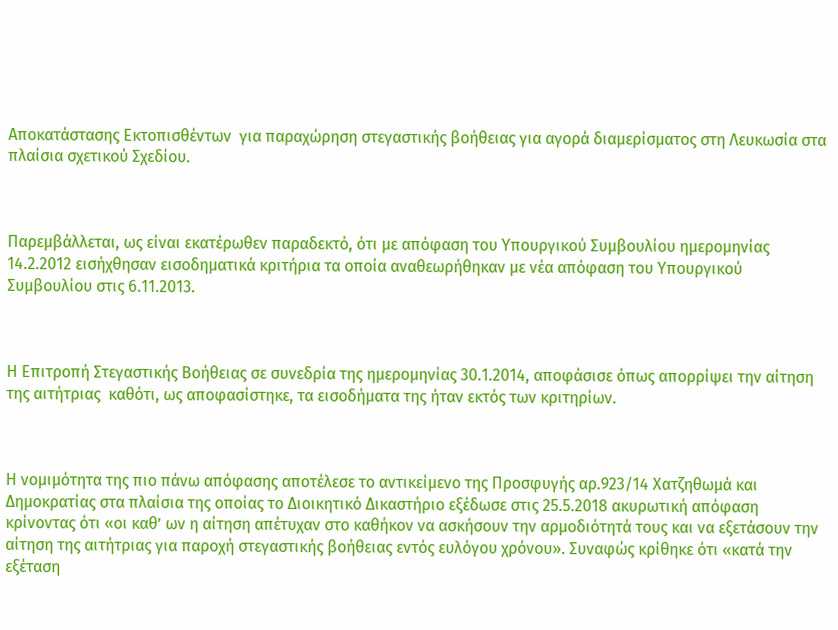Αποκατάστασης Εκτοπισθέντων  για παραχώρηση στεγαστικής βοήθειας για αγορά διαμερίσματος στη Λευκωσία στα πλαίσια σχετικού Σχεδίου.



Παρεμβάλλεται, ως είναι εκατέρωθεν παραδεκτό, ότι με απόφαση του Υπουργικού Συμβουλίου ημερομηνίας 14.2.2012 εισήχθησαν εισοδηματικά κριτήρια τα οποία αναθεωρήθηκαν με νέα απόφαση του Υπουργικού Συμβουλίου στις 6.11.2013.



Η Επιτροπή Στεγαστικής Βοήθειας σε συνεδρία της ημερομηνίας 30.1.2014, αποφάσισε όπως απορρίψει την αίτηση της αιτήτριας  καθότι, ως αποφασίστηκε, τα εισοδήματα της ήταν εκτός των κριτηρίων.



Η νομιμότητα της πιο πάνω απόφασης αποτέλεσε το αντικείμενο της Προσφυγής αρ.923/14 Χατζηθωμά και Δημοκρατίας στα πλαίσια της οποίας το Διοικητικό Δικαστήριο εξέδωσε στις 25.5.2018 ακυρωτική απόφαση κρίνοντας ότι «οι καθ’ ων η αίτηση απέτυχαν στο καθήκον να ασκήσουν την αρμοδιότητά τους και να εξετάσουν την αίτηση της αιτήτριας για παροχή στεγαστικής βοήθειας εντός ευλόγου χρόνου». Συναφώς κρίθηκε ότι «κατά την εξέταση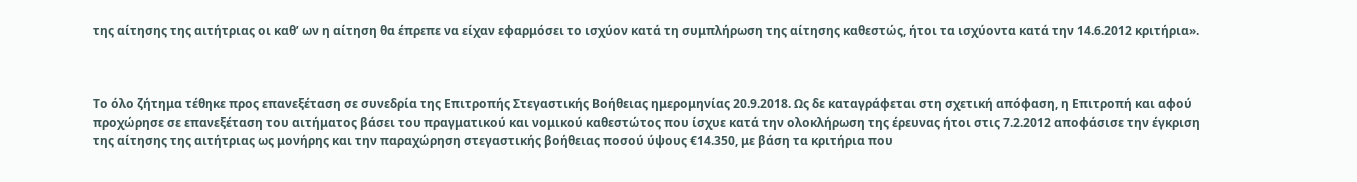της αίτησης της αιτήτριας οι καθ’ ων η αίτηση θα έπρεπε να είχαν εφαρμόσει το ισχύον κατά τη συμπλήρωση της αίτησης καθεστώς, ήτοι τα ισχύοντα κατά την 14.6.2012 κριτήρια».



Το όλο ζήτημα τέθηκε προς επανεξέταση σε συνεδρία της Επιτροπής Στεγαστικής Βοήθειας ημερομηνίας 20.9.2018. Ως δε καταγράφεται στη σχετική απόφαση, η Επιτροπή και αφού προχώρησε σε επανεξέταση του αιτήματος βάσει του πραγματικού και νομικού καθεστώτος που ίσχυε κατά την ολοκλήρωση της έρευνας ήτοι στις 7.2.2012 αποφάσισε την έγκριση της αίτησης της αιτήτριας ως μονήρης και την παραχώρηση στεγαστικής βοήθειας ποσού ύψους €14.350, με βάση τα κριτήρια που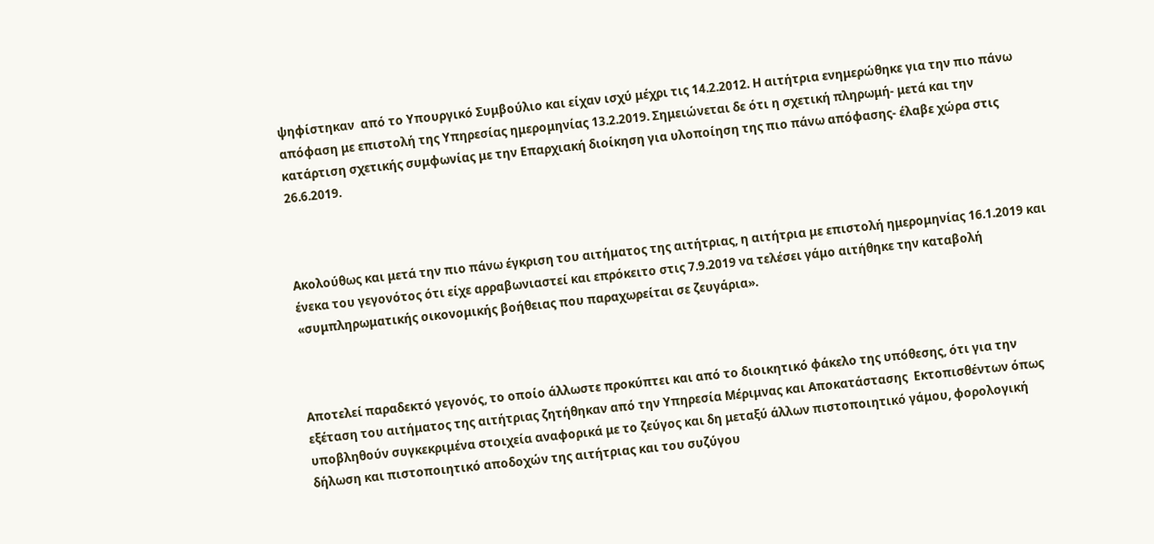ψηφίστηκαν  από το Υπουργικό Συμβούλιο και είχαν ισχύ μέχρι τις 14.2.2012. Η αιτήτρια ενημερώθηκε για την πιο πάνω απόφαση με επιστολή της Υπηρεσίας ημερομηνίας 13.2.2019. Σημειώνεται δε ότι η σχετική πληρωμή- μετά και την κατάρτιση σχετικής συμφωνίας με την Επαρχιακή διοίκηση για υλοποίηση της πιο πάνω απόφασης- έλαβε χώρα στις 26.6.2019.



Ακολούθως και μετά την πιο πάνω έγκριση του αιτήματος της αιτήτριας, η αιτήτρια με επιστολή ημερομηνίας 16.1.2019 και ένεκα του γεγονότος ότι είχε αρραβωνιαστεί και επρόκειτο στις 7.9.2019 να τελέσει γάμο αιτήθηκε την καταβολή «συμπληρωματικής οικονομικής βοήθειας που παραχωρείται σε ζευγάρια».



Αποτελεί παραδεκτό γεγονός, το οποίο άλλωστε προκύπτει και από το διοικητικό φάκελο της υπόθεσης, ότι για την εξέταση του αιτήματος της αιτήτριας ζητήθηκαν από την Υπηρεσία Μέριμνας και Αποκατάστασης  Εκτοπισθέντων όπως υποβληθούν συγκεκριμένα στοιχεία αναφορικά με το ζεύγος και δη μεταξύ άλλων πιστοποιητικό γάμου, φορολογική δήλωση και πιστοποιητικό αποδοχών της αιτήτριας και του συζύγου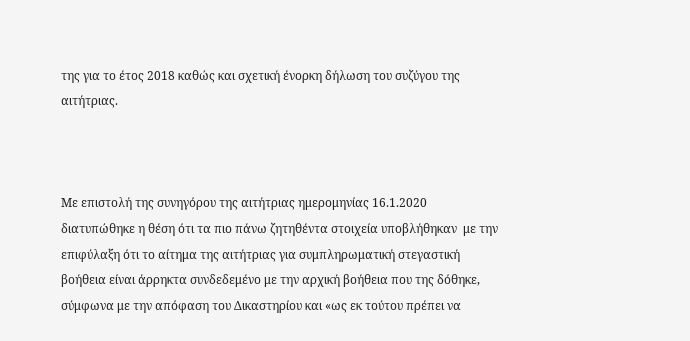της για το έτος 2018 καθώς και σχετική ένορκη δήλωση του συζύγου της αιτήτριας.



Με επιστολή της συνηγόρου της αιτήτριας ημερομηνίας 16.1.2020 διατυπώθηκε η θέση ότι τα πιο πάνω ζητηθέντα στοιχεία υποβλήθηκαν  με την επιφύλαξη ότι το αίτημα της αιτήτριας για συμπληρωματική στεγαστική βοήθεια είναι άρρηκτα συνδεδεμένο με την αρχική βοήθεια που της δόθηκε, σύμφωνα με την απόφαση του Δικαστηρίου και «ως εκ τούτου πρέπει να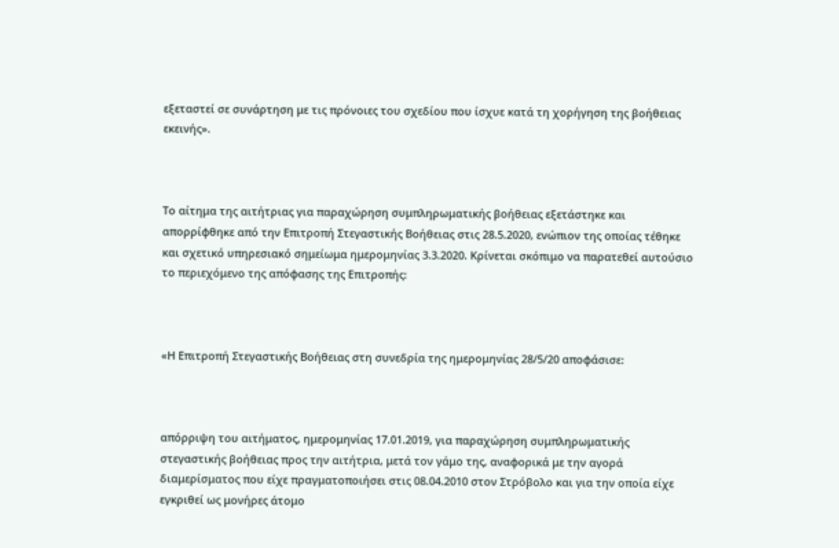εξεταστεί σε συνάρτηση με τις πρόνοιες του σχεδίου που ίσχυε κατά τη χορήγηση της βοήθειας εκεινής».



Το αίτημα της αιτήτριας για παραχώρηση συμπληρωματικής βοήθειας εξετάστηκε και απορρίφθηκε από την Επιτροπή Στεγαστικής Βοήθειας στις 28.5.2020, ενώπιον της οποίας τέθηκε και σχετικό υπηρεσιακό σημείωμα ημερομηνίας 3.3.2020. Κρίνεται σκόπιμο να παρατεθεί αυτούσιο το περιεχόμενο της απόφασης της Επιτροπής:



«Η Επιτροπή Στεγαστικής Βοήθειας στη συνεδρία της ημερομηνίας 28/5/20 αποφάσισε:



απόρριψη του αιτήματος, ημερομηνίας 17.01.2019, για παραχώρηση συμπληρωματικής στεγαστικής βοήθειας προς την αιτήτρια, μετά τον γάμο της, αναφορικά με την αγορά διαμερίσματος που είχε πραγματοποιήσει στις 08.04.2010 στον Στρόβολο και για την οποία είχε εγκριθεί ως μονήρες άτομο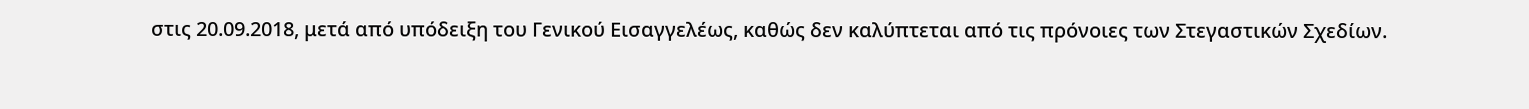στις 20.09.2018, μετά από υπόδειξη του Γενικού Εισαγγελέως, καθώς δεν καλύπτεται από τις πρόνοιες των Στεγαστικών Σχεδίων.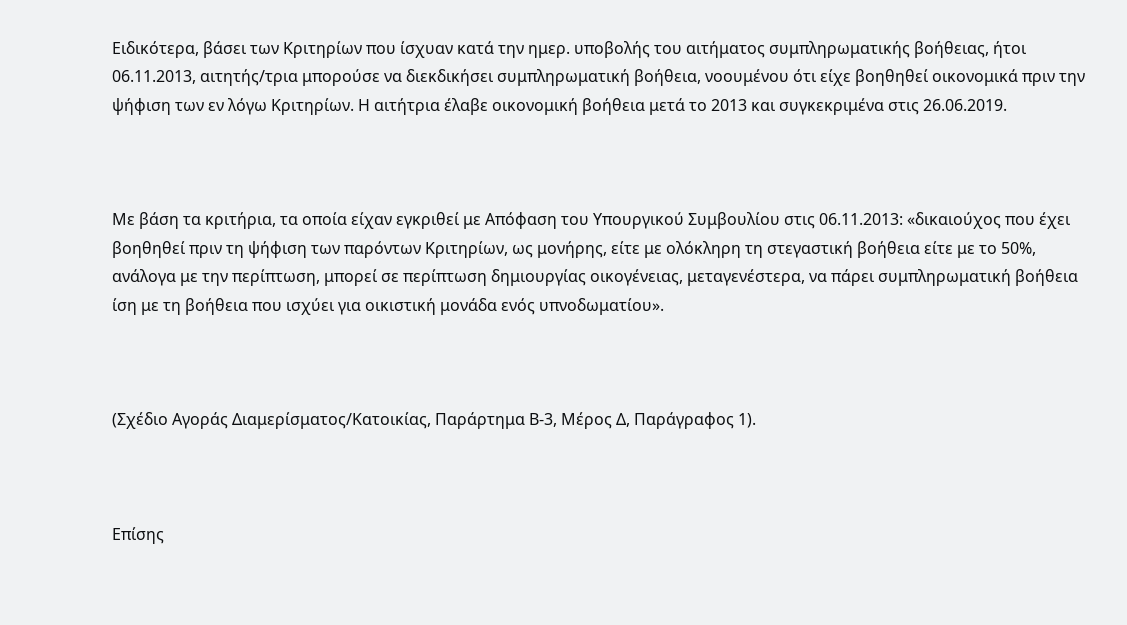Ειδικότερα, βάσει των Κριτηρίων που ίσχυαν κατά την ημερ. υποβολής του αιτήματος συμπληρωματικής βοήθειας, ήτοι 06.11.2013, αιτητής/τρια μπορούσε να διεκδικήσει συμπληρωματική βοήθεια, νοουμένου ότι είχε βοηθηθεί οικονομικά πριν την ψήφιση των εν λόγω Κριτηρίων. Η αιτήτρια έλαβε οικονομική βοήθεια μετά το 2013 και συγκεκριμένα στις 26.06.2019.



Με βάση τα κριτήρια, τα οποία είχαν εγκριθεί με Απόφαση του Υπουργικού Συμβουλίου στις 06.11.2013: «δικαιούχος που έχει βοηθηθεί πριν τη ψήφιση των παρόντων Κριτηρίων, ως μονήρης, είτε με ολόκληρη τη στεγαστική βοήθεια είτε με το 50%, ανάλογα με την περίπτωση, μπορεί σε περίπτωση δημιουργίας οικογένειας, μεταγενέστερα, να πάρει συμπληρωματική βοήθεια ίση με τη βοήθεια που ισχύει για οικιστική μονάδα ενός υπνοδωματίου».



(Σχέδιο Αγοράς Διαμερίσματος/Κατοικίας, Παράρτημα Β-3, Μέρος Δ, Παράγραφος 1).



Επίσης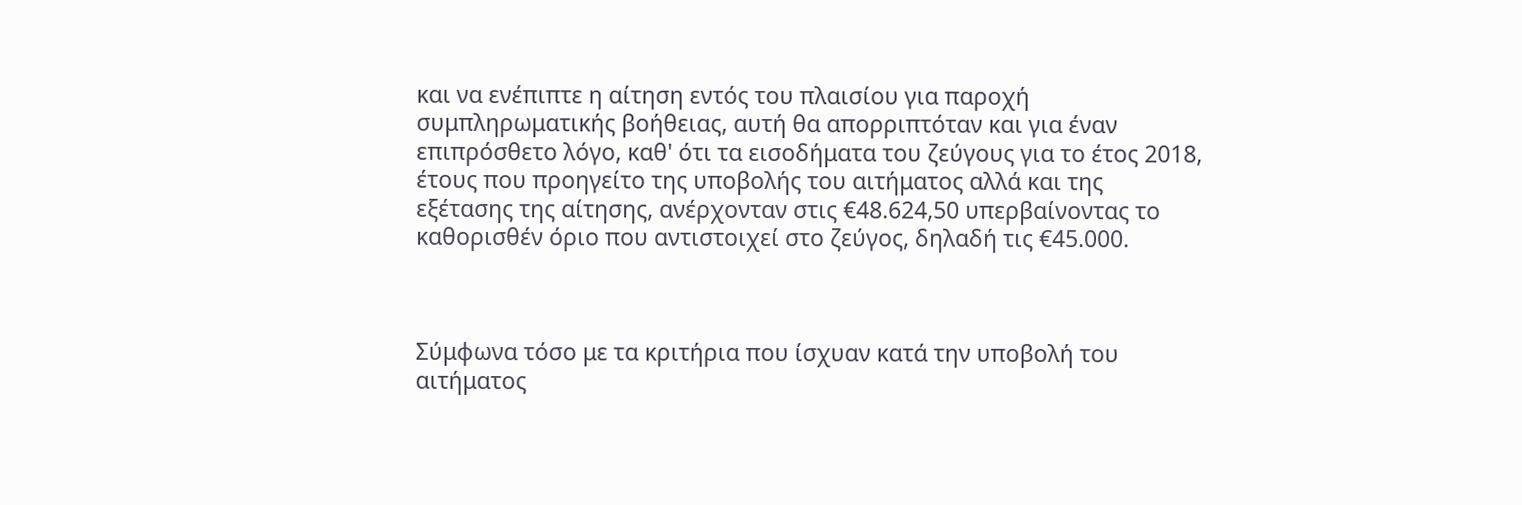και να ενέπιπτε η αίτηση εντός του πλαισίου για παροχή συμπληρωματικής βοήθειας, αυτή θα απορριπτόταν και για έναν επιπρόσθετο λόγο, καθ' ότι τα εισοδήματα του ζεύγους για το έτος 2018, έτους που προηγείτο της υποβολής του αιτήματος αλλά και της εξέτασης της αίτησης, ανέρχονταν στις €48.624,50 υπερβαίνοντας το καθορισθέν όριο που αντιστοιχεί στο ζεύγος, δηλαδή τις €45.000.



Σύμφωνα τόσο με τα κριτήρια που ίσχυαν κατά την υποβολή του αιτήματος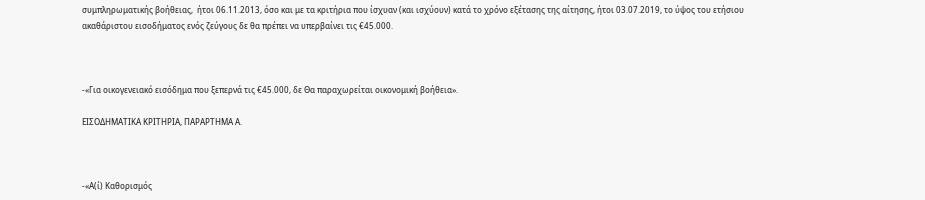συμπληρωματικής βοήθειας,  ήτοι 06.11.2013, όσο και με τα κριτήρια που ίσχυαν (και ισχύουν) κατά το χρόνο εξέτασης της αίτησης, ήτοι 03.07.2019, το ύψος του ετήσιου ακαθάριστου εισοδήματος ενός ζεύγους δε θα πρέπει να υπερβαίνει τις €45.000.



-«Για οικογενειακό εισόδημα που ξεπερνά τις €45.000, δε Θα παραχωρείται οικονομική βοήθεια».

ΕΙΣΟΔΗΜΑΤΙΚΑ ΚΡΙΤΗΡΙΑ, ΠΑΡΑΡΤΗΜΑ Α.



-«Α(ί) Καθορισμός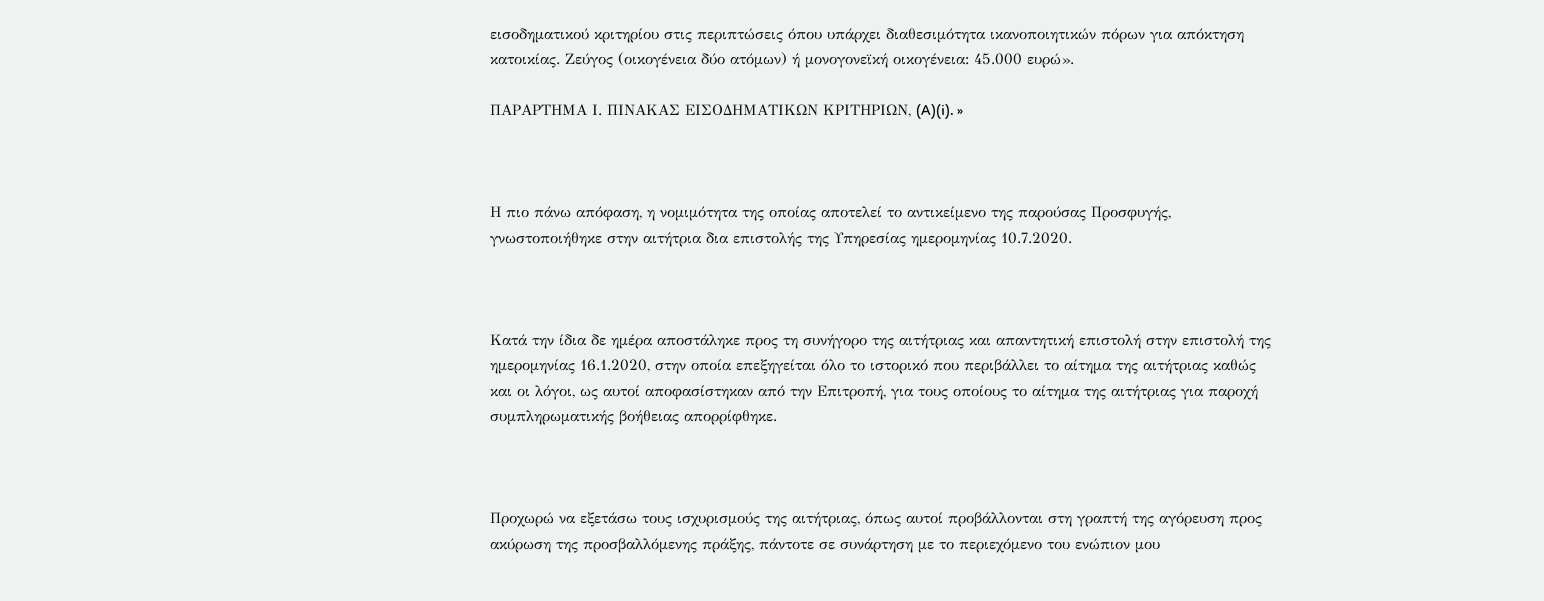εισοδηματικού κριτηρίου στις περιπτώσεις όπου υπάρχει διαθεσιμότητα ικανοποιητικών πόρων για απόκτηση κατοικίας. Ζεύγος (οικογένεια δύο ατόμων) ή μονογονεϊκή οικογένεια: 45.000 ευρώ».

ΠΑΡΑΡΤΗΜΑ Ι. ΠΙΝΑΚΑΣ ΕΙΣΟΔΗΜΑΤΙΚΩΝ ΚΡΙΤΗΡΙΩΝ, (A)(i). »



Η πιο πάνω απόφαση, η νομιμότητα της οποίας αποτελεί το αντικείμενο της παρούσας Προσφυγής, γνωστοποιήθηκε στην αιτήτρια δια επιστολής της Υπηρεσίας ημερομηνίας 10.7.2020.



Κατά την ίδια δε ημέρα αποστάληκε προς τη συνήγορο της αιτήτριας και απαντητική επιστολή στην επιστολή της ημερομηνίας 16.1.2020, στην οποία επεξηγείται όλο το ιστορικό που περιβάλλει το αίτημα της αιτήτριας καθώς και οι λόγοι, ως αυτοί αποφασίστηκαν από την Επιτροπή, για τους οποίους το αίτημα της αιτήτριας για παροχή συμπληρωματικής βοήθειας απορρίφθηκε.



Προχωρώ να εξετάσω τους ισχυρισμούς της αιτήτριας, όπως αυτοί προβάλλονται στη γραπτή της αγόρευση προς ακύρωση της προσβαλλόμενης πράξης, πάντοτε σε συνάρτηση με το περιεχόμενο του ενώπιον μου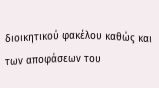διοικητικού φακέλου καθώς και των αποφάσεων του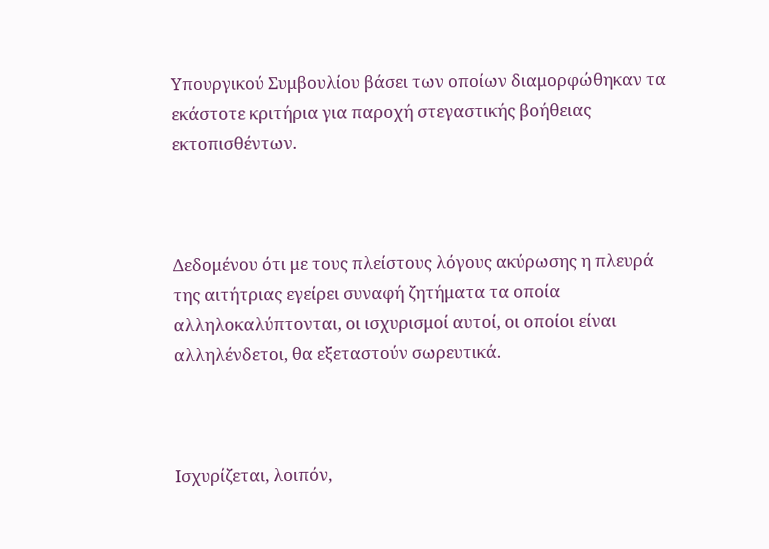Υπουργικού Συμβουλίου βάσει των οποίων διαμορφώθηκαν τα εκάστοτε κριτήρια για παροχή στεγαστικής βοήθειας εκτοπισθέντων.



Δεδομένου ότι με τους πλείστους λόγους ακύρωσης η πλευρά της αιτήτριας εγείρει συναφή ζητήματα τα οποία αλληλοκαλύπτονται, οι ισχυρισμοί αυτοί, οι οποίοι είναι αλληλένδετοι, θα εξεταστούν σωρευτικά.



Ισχυρίζεται, λοιπόν,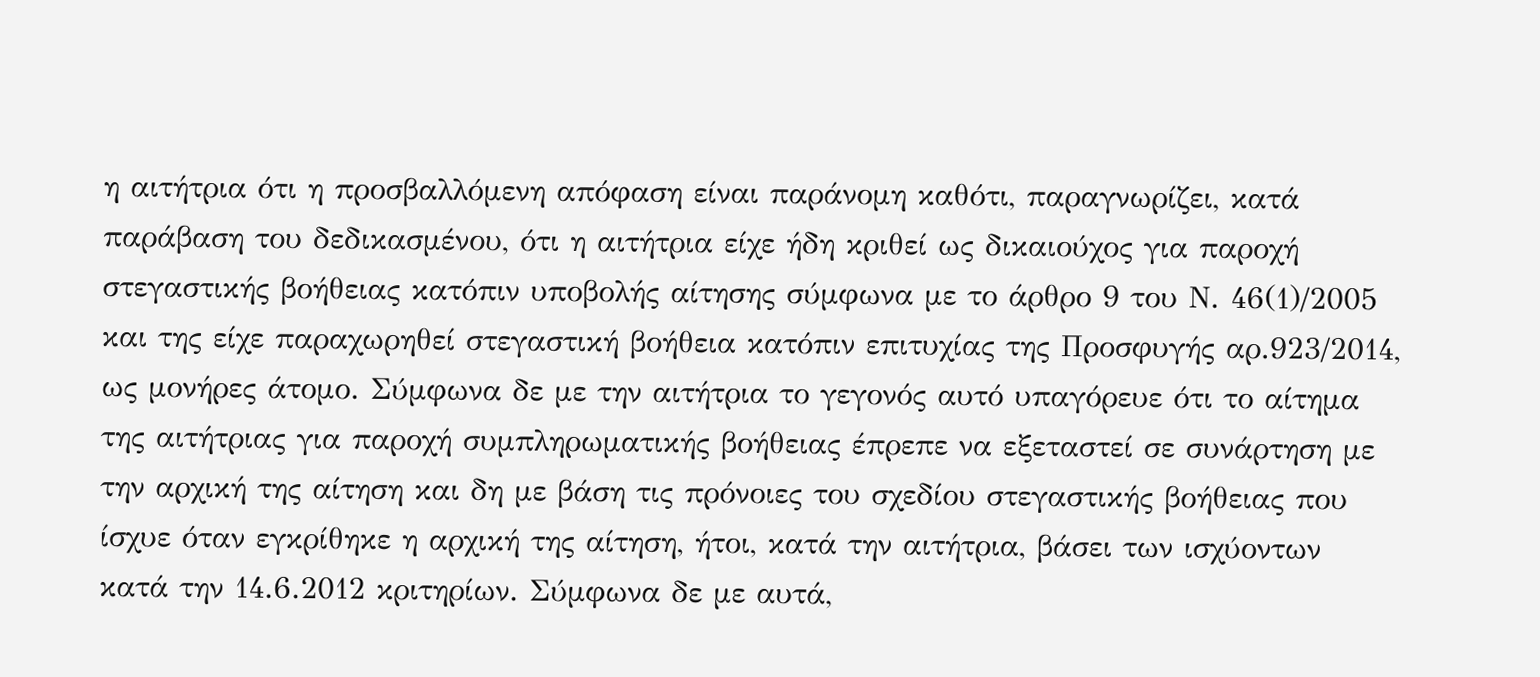η αιτήτρια ότι η προσβαλλόμενη απόφαση είναι παράνομη καθότι, παραγνωρίζει, κατά παράβαση του δεδικασμένου, ότι η αιτήτρια είχε ήδη κριθεί ως δικαιούχος για παροχή στεγαστικής βοήθειας κατόπιν υποβολής αίτησης σύμφωνα με το άρθρο 9 του Ν. 46(1)/2005 και της είχε παραχωρηθεί στεγαστική βοήθεια κατόπιν επιτυχίας της Προσφυγής αρ.923/2014, ως μονήρες άτομο. Σύμφωνα δε με την αιτήτρια το γεγονός αυτό υπαγόρευε ότι το αίτημα της αιτήτριας για παροχή συμπληρωματικής βοήθειας έπρεπε να εξεταστεί σε συνάρτηση με την αρχική της αίτηση και δη με βάση τις πρόνοιες του σχεδίου στεγαστικής βοήθειας που ίσχυε όταν εγκρίθηκε η αρχική της αίτηση, ήτοι, κατά την αιτήτρια, βάσει των ισχύοντων κατά την 14.6.2012 κριτηρίων. Σύμφωνα δε με αυτά,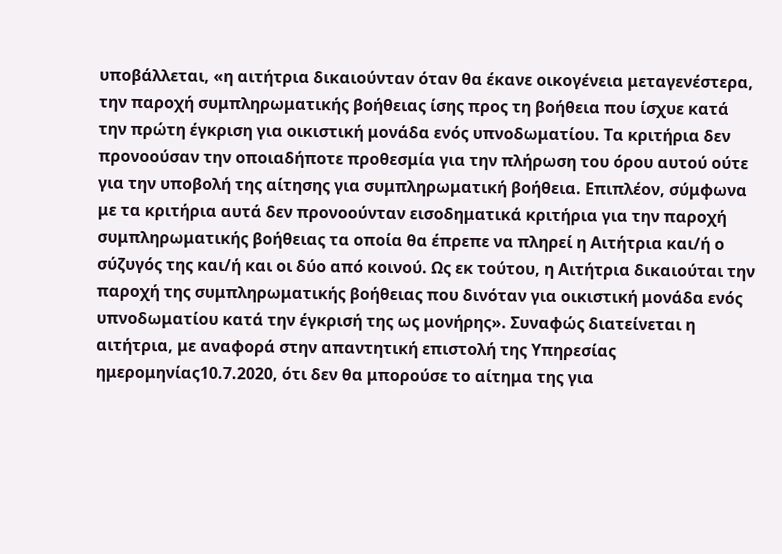υποβάλλεται, «η αιτήτρια δικαιούνταν όταν θα έκανε οικογένεια μεταγενέστερα, την παροχή συμπληρωματικής βοήθειας ίσης προς τη βοήθεια που ίσχυε κατά την πρώτη έγκριση για οικιστική μονάδα ενός υπνοδωματίου. Τα κριτήρια δεν προνοούσαν την οποιαδήποτε προθεσμία για την πλήρωση του όρου αυτού ούτε για την υποβολή της αίτησης για συμπληρωματική βοήθεια. Επιπλέον, σύμφωνα με τα κριτήρια αυτά δεν προνοούνταν εισοδηματικά κριτήρια για την παροχή συμπληρωματικής βοήθειας τα οποία θα έπρεπε να πληρεί η Αιτήτρια και/ή ο σύζυγός της και/ή και οι δύο από κοινού. Ως εκ τούτου, η Αιτήτρια δικαιούται την παροχή της συμπληρωματικής βοήθειας που δινόταν για οικιστική μονάδα ενός υπνοδωματίου κατά την έγκρισή της ως μονήρης». Συναφώς διατείνεται η αιτήτρια, με αναφορά στην απαντητική επιστολή της Υπηρεσίας ημερομηνίας10.7.2020, ότι δεν θα μπορούσε το αίτημα της για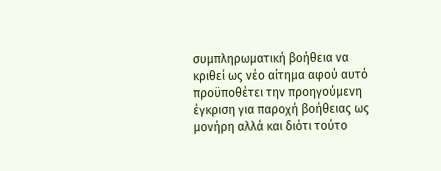συμπληρωματική βοήθεια να κριθεί ως νέο αίτημα αφού αυτό προϋποθέτει την προηγούμενη έγκριση για παροχή βοήθειας ως μονήρη αλλά και διότι τούτο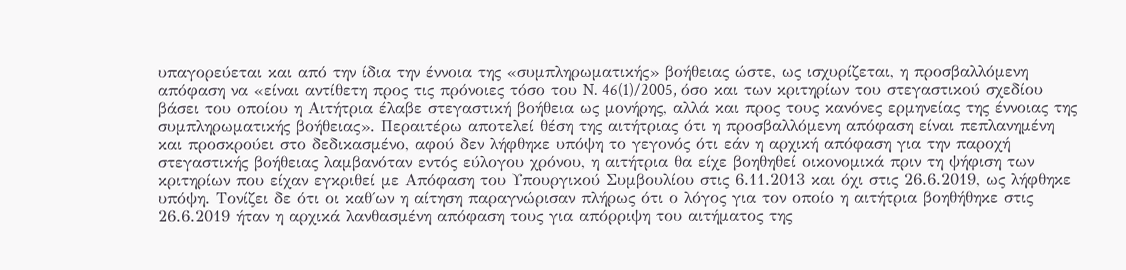υπαγορεύεται και από την ίδια την έννοια της «συμπληρωματικής» βοήθειας ώστε, ως ισχυρίζεται, η προσβαλλόμενη απόφαση να «είναι αντίθετη προς τις πρόνοιες τόσο του N. 46(1)/2005, όσο και των κριτηρίων του στεγαστικού σχεδίου βάσει του οποίου η Αιτήτρια έλαβε στεγαστική βοήθεια ως μονήρης, αλλά και προς τους κανόνες ερμηνείας της έννοιας της συμπληρωματικής βοήθειας». Περαιτέρω αποτελεί θέση της αιτήτριας ότι η προσβαλλόμενη απόφαση είναι πεπλανημένη και προσκρούει στο δεδικασμένο, αφού δεν λήφθηκε υπόψη το γεγονός ότι εάν η αρχική απόφαση για την παροχή στεγαστικής βοήθειας λαμβανόταν εντός εύλογου χρόνου, η αιτήτρια θα είχε βοηθηθεί οικονομικά πριν τη ψήφιση των κριτηρίων που είχαν εγκριθεί με Απόφαση του Υπουργικού Συμβουλίου στις 6.11.2013 και όχι στις 26.6.2019, ως λήφθηκε υπόψη. Τονίζει δε ότι οι καθ΄ων η αίτηση παραγνώρισαν πλήρως ότι ο λόγος για τον οποίο η αιτήτρια βοηθήθηκε στις 26.6.2019 ήταν η αρχικά λανθασμένη απόφαση τους για απόρριψη του αιτήματος της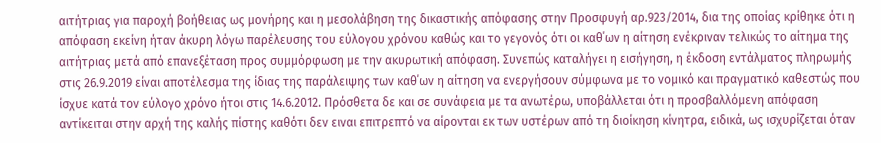αιτήτριας για παροχή βοήθειας ως μονήρης και η μεσολάβηση της δικαστικής απόφασης στην Προσφυγή αρ.923/2014, δια της οποίας κρίθηκε ότι η απόφαση εκείνη ήταν άκυρη λόγω παρέλευσης του εύλογου χρόνου καθώς και το γεγονός ότι οι καθ΄ων η αίτηση ενέκριναν τελικώς το αίτημα της αιτήτριας μετά από επανεξέταση προς συμμόρφωση με την ακυρωτική απόφαση. Συνεπώς καταλήγει η εισήγηση, η έκδοση εντάλματος πληρωμής στις 26.9.2019 είναι αποτέλεσμα της ίδιας της παράλειψης των καθ΄ων η αίτηση να ενεργήσουν σύμφωνα με το νομικό και πραγματικό καθεστώς που ίσχυε κατά τον εύλογο χρόνο ήτοι στις 14.6.2012. Πρόσθετα δε και σε συνάφεια με τα ανωτέρω, υποβάλλεται ότι η προσβαλλόμενη απόφαση αντίκειται στην αρχή της καλής πίστης καθότι δεν ειναι επιτρεπτό να αίρονται εκ των υστέρων από τη διοίκηση κίνητρα, ειδικά, ως ισχυρίζεται όταν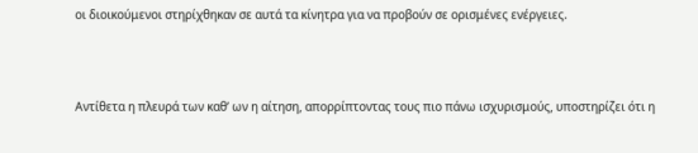οι διοικούμενοι στηρίχθηκαν σε αυτά τα κίνητρα για να προβούν σε ορισμένες ενέργειες.



Αντίθετα η πλευρά των καθ’ ων η αίτηση, απορρίπτοντας τους πιο πάνω ισχυρισμούς, υποστηρίζει ότι η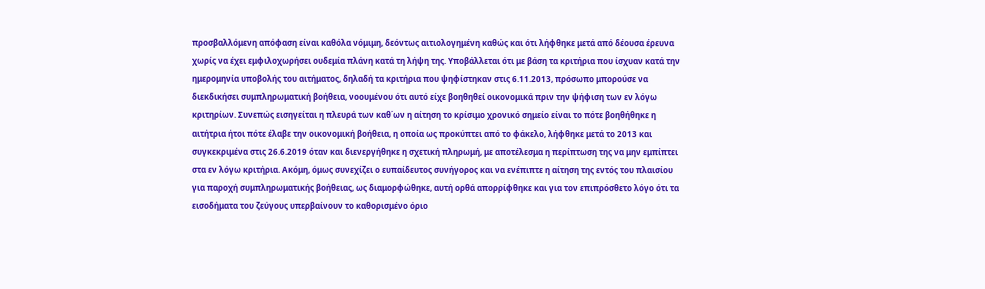προσβαλλόμενη απόφαση είναι καθόλα νόμιμη, δεόντως αιτιολογημένη καθώς και ότι λήφθηκε μετά από δέουσα έρευνα χωρίς να έχει εμφιλοχωρήσει ουδεμία πλάνη κατά τη λήψη της. Υποβάλλεται ότι με βάση τα κριτήρια που ίσχυαν κατά την ημερομηνία υποβολής του αιτήματος, δηλαδή τα κριτήρια που ψηφίστηκαν στις 6.11.2013, πρόσωπο μπορούσε να διεκδικήσει συμπληρωματική βοήθεια, νοουμένου ότι αυτό είχε βοηθηθεί οικονομικά πριν την ψήφιση των εν λόγω κριτηρίων. Συνεπώς εισηγείται η πλευρά των καθ΄ων η αίτηση το κρίσιμο χρονικό σημείο είναι το πότε βοηθήθηκε η αιτήτρια ήτοι πότε έλαβε την οικονομική βοήθεια, η οποία ως προκύπτει από το φάκελο, λήφθηκε μετά το 2013 και συγκεκριμένα στις 26.6.2019 όταν και διενεργήθηκε η σχετική πληρωμή, με αποτέλεσμα η περίπτωση της να μην εμπίπτει στα εν λόγω κριτήρια. Ακόμη, όμως συνεχίζει ο ευπαίδευτος συνήγορος και να ενέπιπτε η αίτηση της εντός του πλαισίου για παροχή συμπληρωματικής βοήθειας, ως διαμορφώθηκε, αυτή ορθά απορρίφθηκε και για τον επιπρόσθετο λόγο ότι τα εισοδήματα του ζεύγους υπερβαίνουν το καθορισμένο όριο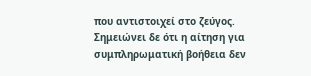που αντιστοιχεί στο ζεύγος. Σημειώνει δε ότι η αίτηση για συμπληρωματική βοήθεια δεν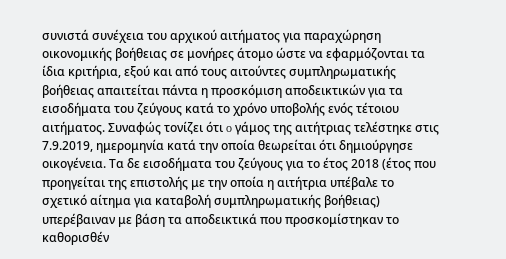συνιστά συνέχεια του αρχικού αιτήματος για παραχώρηση οικονομικής βοήθειας σε μονήρες άτομο ώστε να εφαρμόζονται τα ίδια κριτήρια, εξού και από τους αιτούντες συμπληρωματικής βοήθειας απαιτείται πάντα η προσκόμιση αποδεικτικών για τα εισοδήματα του ζεύγους κατά το χρόνο υποβολής ενός τέτοιου αιτήματος. Συναφώς τονίζει ότι o γάμος της αιτήτριας τελέστηκε στις 7.9.2019, ημερομηνία κατά την οποία θεωρείται ότι δημιούργησε οικογένεια. Τα δε εισοδήματα του ζεύγους για το έτος 2018 (έτος που προηγείται της επιστολής με την οποία η αιτήτρια υπέβαλε το σχετικό αίτημα για καταβολή συμπληρωματικής βοήθειας) υπερέβαιναν με βάση τα αποδεικτικά που προσκομίστηκαν το καθορισθέν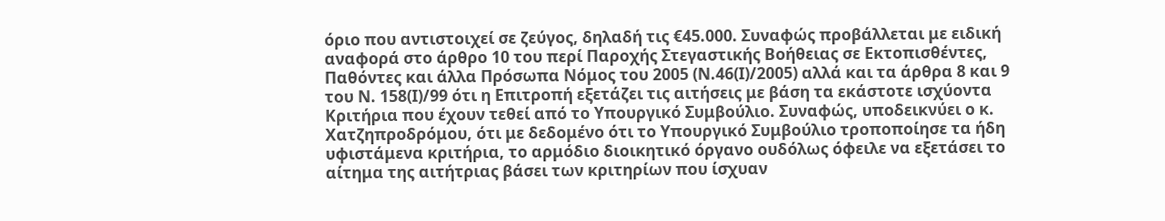όριο που αντιστοιχεί σε ζεύγος, δηλαδή τις €45.000. Συναφώς προβάλλεται με ειδική αναφορά στο άρθρο 10 του περί Παροχής Στεγαστικής Βοήθειας σε Εκτοπισθέντες, Παθόντες και άλλα Πρόσωπα Νόμος του 2005 (Ν.46(Ι)/2005) αλλά και τα άρθρα 8 και 9 του Ν. 158(Ι)/99 ότι η Επιτροπή εξετάζει τις αιτήσεις με βάση τα εκάστοτε ισχύοντα Κριτήρια που έχουν τεθεί από το Υπουργικό Συμβούλιο. Συναφώς, υποδεικνύει ο κ. Χατζηπροδρόμου, ότι με δεδομένο ότι το Υπουργικό Συμβούλιο τροποποίησε τα ήδη υφιστάμενα κριτήρια, το αρμόδιο διοικητικό όργανο ουδόλως όφειλε να εξετάσει το αίτημα της αιτήτριας βάσει των κριτηρίων που ίσχυαν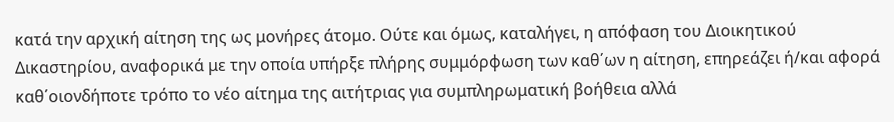κατά την αρχική αίτηση της ως μονήρες άτομο. Ούτε και όμως, καταλήγει, η απόφαση του Διοικητικού Δικαστηρίου, αναφορικά με την οποία υπήρξε πλήρης συμμόρφωση των καθ΄ων η αίτηση, επηρεάζει ή/και αφορά καθ΄οιονδήποτε τρόπο το νέο αίτημα της αιτήτριας για συμπληρωματική βοήθεια αλλά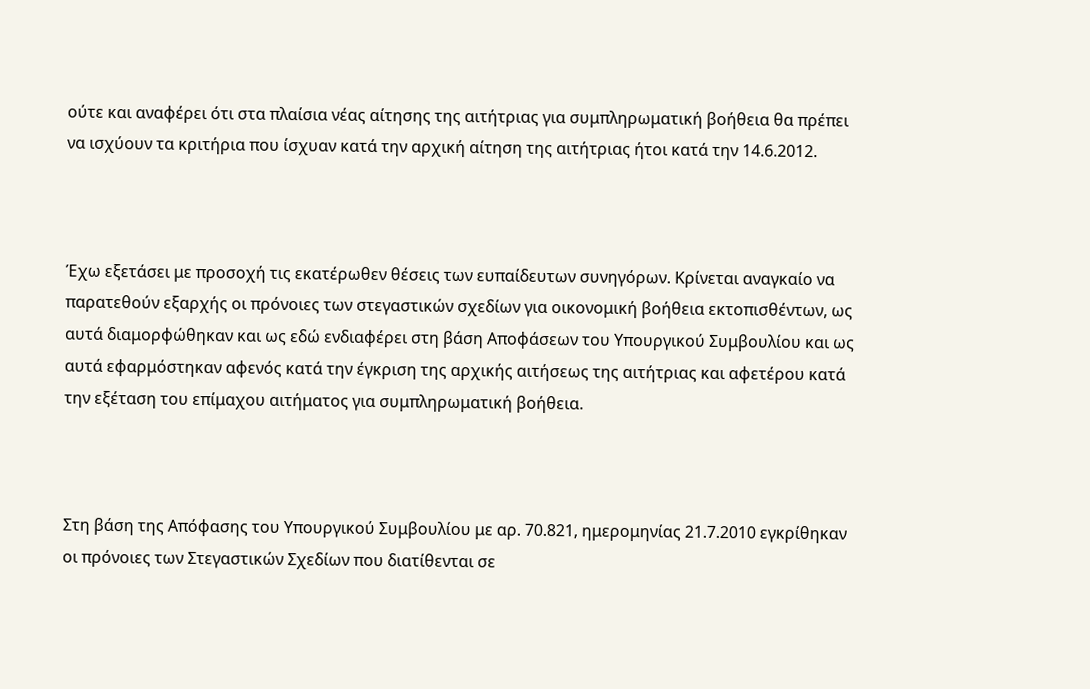ούτε και αναφέρει ότι στα πλαίσια νέας αίτησης της αιτήτριας για συμπληρωματική βοήθεια θα πρέπει να ισχύουν τα κριτήρια που ίσχυαν κατά την αρχική αίτηση της αιτήτριας ήτοι κατά την 14.6.2012.



Έχω εξετάσει με προσοχή τις εκατέρωθεν θέσεις των ευπαίδευτων συνηγόρων. Κρίνεται αναγκαίο να παρατεθούν εξαρχής οι πρόνοιες των στεγαστικών σχεδίων για οικονομική βοήθεια εκτοπισθέντων, ως αυτά διαμορφώθηκαν και ως εδώ ενδιαφέρει στη βάση Αποφάσεων του Υπουργικού Συμβουλίου και ως αυτά εφαρμόστηκαν αφενός κατά την έγκριση της αρχικής αιτήσεως της αιτήτριας και αφετέρου κατά την εξέταση του επίμαχου αιτήματος για συμπληρωματική βοήθεια.



Στη βάση της Απόφασης του Υπουργικού Συμβουλίου με αρ. 70.821, ημερομηνίας 21.7.2010 εγκρίθηκαν οι πρόνοιες των Στεγαστικών Σχεδίων που διατίθενται σε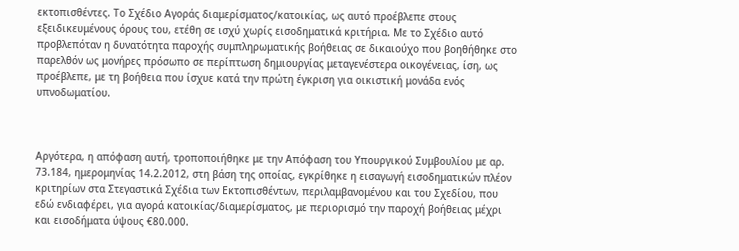εκτοπισθέντες. Το Σχέδιο Αγοράς διαμερίσματος/κατοικίας, ως αυτό προέβλεπε στους εξειδικευμένους όρους του, ετέθη σε ισχύ χωρίς εισοδηματικά κριτήρια. Με το Σχέδιο αυτό προβλεπόταν η δυνατότητα παροχής συμπληρωματικής βοήθειας σε δικαιούχο που βοηθήθηκε στο παρελθόν ως μονήρες πρόσωπο σε περίπτωση δημιουργίας μεταγενέστερα οικογένειας, ίση, ως προέβλεπε, με τη βοήθεια που ίσχυε κατά την πρώτη έγκριση για οικιστική μονάδα ενός υπνοδωματίου.



Αργότερα, η απόφαση αυτή, τροποποιήθηκε με την Απόφαση του Υπουργικού Συμβουλίου με αρ. 73.184, ημερομηνίας 14.2.2012, στη βάση της οποίας, εγκρίθηκε η εισαγωγή εισοδηματικών πλέον κριτηρίων στα Στεγαστικά Σχέδια των Εκτοπισθέντων, περιλαμβανομένου και του Σχεδίου, που εδώ ενδιαφέρει, για αγορά κατοικίας/διαμερίσματος, με περιορισμό την παροχή βοήθειας μέχρι και εισοδήματα ύψους €80.000.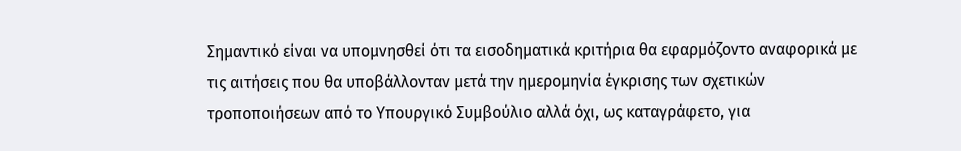Σημαντικό είναι να υπομνησθεί ότι τα εισοδηματικά κριτήρια θα εφαρμόζοντο αναφορικά με τις αιτήσεις που θα υποβάλλονταν μετά την ημερομηνία έγκρισης των σχετικών τροποποιήσεων από το Υπουργικό Συμβούλιο αλλά όχι, ως καταγράφετο, για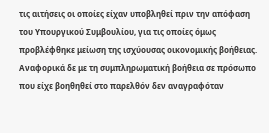τις αιτήσεις οι οποίες είχαν υποβληθεί πριν την απόφαση του Υπουργικού Συμβουλίου, για τις οποίες όμως προβλέφθηκε μείωση της ισχύουσας οικονομικής βοήθειας. Αναφορικά δε με τη συμπληρωματική βοήθεια σε πρόσωπο που είχε βοηθηθεί στο παρελθόν δεν αναγραφόταν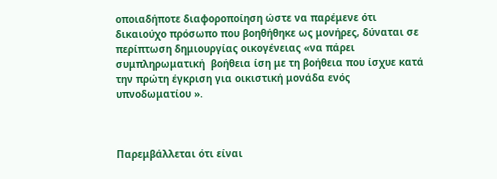οποιαδήποτε διαφοροποίηση ώστε να παρέμενε ότι δικαιούχο πρόσωπο που βοηθήθηκε ως μονήρες, δύναται σε περίπτωση δημιουργίας οικογένειας «να πάρει συμπληρωματική  βοήθεια ίση με τη βοήθεια που ίσχυε κατά την πρώτη έγκριση για οικιστική μονάδα ενός υπνοδωματίου ».



Παρεμβάλλεται ότι είναι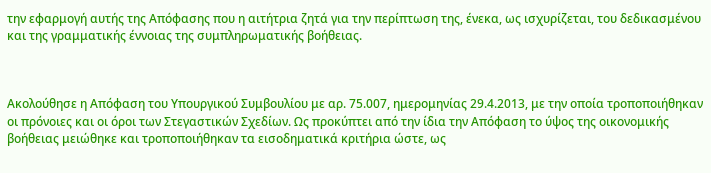την εφαρμογή αυτής της Απόφασης που η αιτήτρια ζητά για την περίπτωση της, ένεκα, ως ισχυρίζεται, του δεδικασμένου και της γραμματικής έννοιας της συμπληρωματικής βοήθειας.



Ακολούθησε η Απόφαση του Υπουργικού Συμβουλίου με αρ. 75.007, ημερομηνίας 29.4.2013, με την οποία τροποποιήθηκαν οι πρόνοιες και οι όροι των Στεγαστικών Σχεδίων. Ως προκύπτει από την ίδια την Απόφαση το ύψος της οικονομικής βοήθειας μειώθηκε και τροποποιήθηκαν τα εισοδηματικά κριτήρια ώστε, ως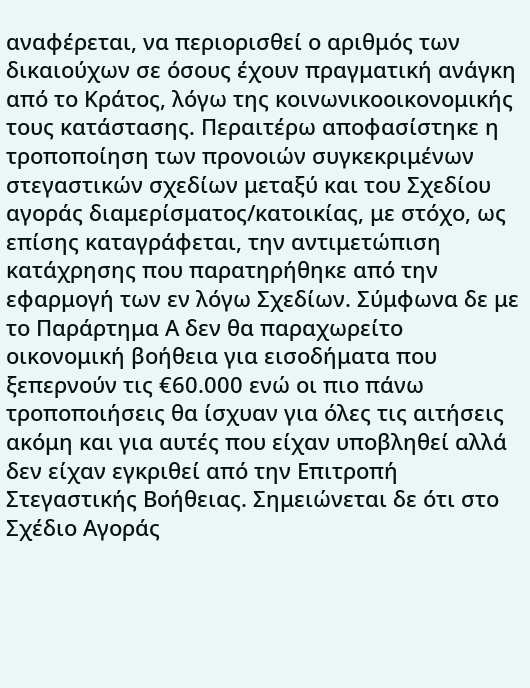αναφέρεται, να περιορισθεί ο αριθμός των δικαιούχων σε όσους έχουν πραγματική ανάγκη από το Κράτος, λόγω της κοινωνικοοικονομικής τους κατάστασης. Περαιτέρω αποφασίστηκε η τροποποίηση των προνοιών συγκεκριμένων στεγαστικών σχεδίων μεταξύ και του Σχεδίου αγοράς διαμερίσματος/κατοικίας, με στόχο, ως επίσης καταγράφεται, την αντιμετώπιση κατάχρησης που παρατηρήθηκε από την εφαρμογή των εν λόγω Σχεδίων. Σύμφωνα δε με το Παράρτημα Α δεν θα παραχωρείτο οικονομική βοήθεια για εισοδήματα που ξεπερνούν τις €60.000 ενώ οι πιο πάνω τροποποιήσεις θα ίσχυαν για όλες τις αιτήσεις ακόμη και για αυτές που είχαν υποβληθεί αλλά δεν είχαν εγκριθεί από την Επιτροπή Στεγαστικής Βοήθειας. Σημειώνεται δε ότι στο Σχέδιο Αγοράς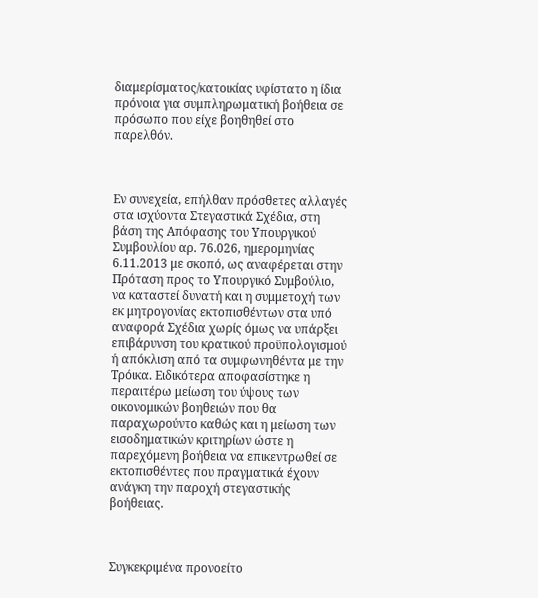διαμερίσματος/κατοικίας υφίστατο η ίδια πρόνοια για συμπληρωματική βοήθεια σε πρόσωπο που είχε βοηθηθεί στο παρελθόν.



Εν συνεχεία, επήλθαν πρόσθετες αλλαγές στα ισχύοντα Στεγαστικά Σχέδια, στη βάση της Απόφασης του Υπουργικού Συμβουλίου αρ. 76.026, ημερομηνίας 6.11.2013 με σκοπό, ως αναφέρεται στην Πρόταση προς το Υπουργικό Συμβούλιο, να καταστεί δυνατή και η συμμετοχή των εκ μητρογονίας εκτοπισθέντων στα υπό αναφορά Σχέδια χωρίς όμως να υπάρξει επιβάρυνση του κρατικού προϋπολογισμού ή απόκλιση από τα συμφωνηθέντα με την Τρόικα. Ειδικότερα αποφασίστηκε η περαιτέρω μείωση του ύψους των οικονομικών βοηθειών που θα παραχωρούντο καθώς και η μείωση των εισοδηματικών κριτηρίων ώστε η παρεχόμενη βοήθεια να επικεντρωθεί σε εκτοπισθέντες που πραγματικά έχουν ανάγκη την παροχή στεγαστικής βοήθειας.



Συγκεκριμένα προνοείτο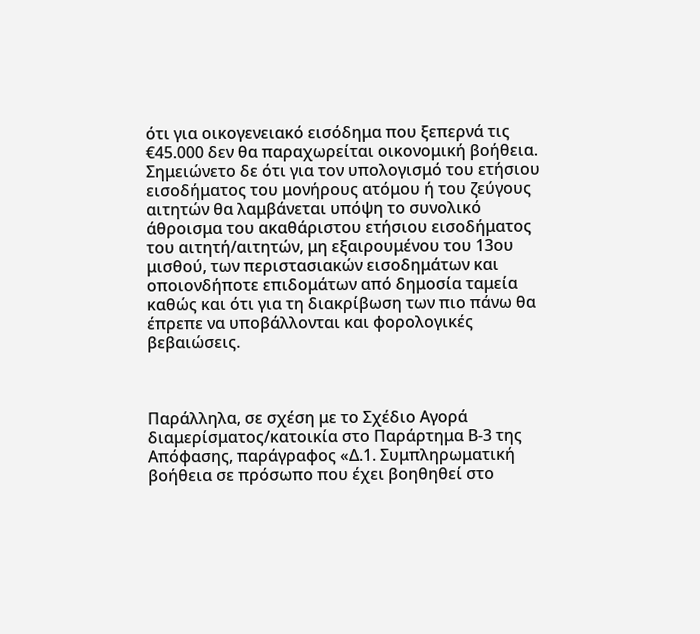ότι για οικογενειακό εισόδημα που ξεπερνά τις €45.000 δεν θα παραχωρείται οικονομική βοήθεια. Σημειώνετο δε ότι για τον υπολογισμό του ετήσιου εισοδήματος του μονήρους ατόμου ή του ζεύγους αιτητών θα λαμβάνεται υπόψη το συνολικό άθροισμα του ακαθάριστου ετήσιου εισοδήματος του αιτητή/αιτητών, μη εξαιρουμένου του 13ου μισθού, των περιστασιακών εισοδημάτων και οποιονδήποτε επιδομάτων από δημοσία ταμεία καθώς και ότι για τη διακρίβωση των πιο πάνω θα έπρεπε να υποβάλλονται και φορολογικές βεβαιώσεις.



Παράλληλα, σε σχέση με το Σχέδιο Αγορά διαμερίσματος/κατοικία στο Παράρτημα Β-3 της Απόφασης, παράγραφος «Δ.1. Συμπληρωματική  βοήθεια σε πρόσωπο που έχει βοηθηθεί στο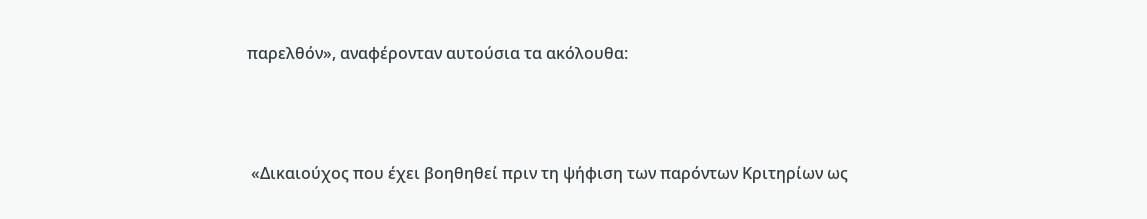παρελθόν», αναφέρονταν αυτούσια τα ακόλουθα:



 «Δικαιούχος που έχει βοηθηθεί πριν τη ψήφιση των παρόντων Κριτηρίων ως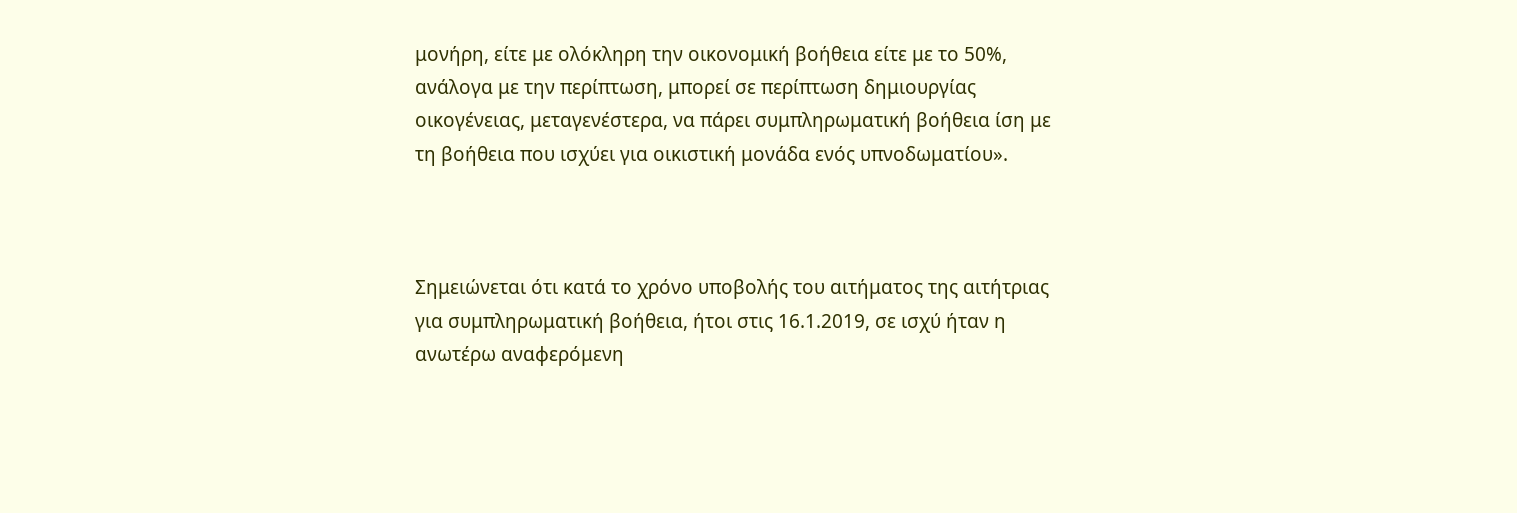μονήρη, είτε με ολόκληρη την οικονομική βοήθεια είτε με το 50%, ανάλογα με την περίπτωση, μπορεί σε περίπτωση δημιουργίας οικογένειας, μεταγενέστερα, να πάρει συμπληρωματική βοήθεια ίση με τη βοήθεια που ισχύει για οικιστική μονάδα ενός υπνοδωματίου».



Σημειώνεται ότι κατά το χρόνο υποβολής του αιτήματος της αιτήτριας για συμπληρωματική βοήθεια, ήτοι στις 16.1.2019, σε ισχύ ήταν η ανωτέρω αναφερόμενη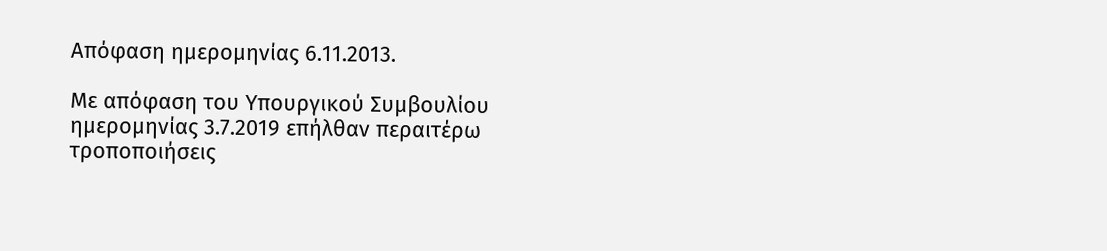Απόφαση ημερομηνίας 6.11.2013.

Με απόφαση του Υπουργικού Συμβουλίου ημερομηνίας 3.7.2019 επήλθαν περαιτέρω τροποποιήσεις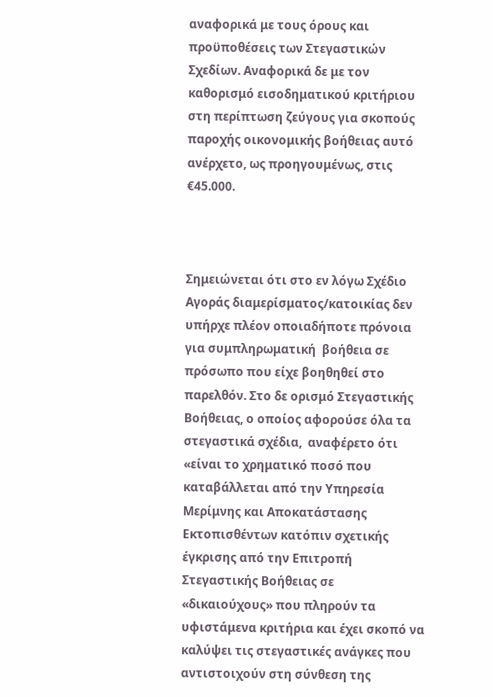αναφορικά με τους όρους και προϋποθέσεις των Στεγαστικών Σχεδίων. Αναφορικά δε με τον καθορισμό εισοδηματικού κριτήριου στη περίπτωση ζεύγους για σκοπούς παροχής οικονομικής βοήθειας αυτό ανέρχετο, ως προηγουμένως, στις €45.000.



Σημειώνεται ότι στο εν λόγω Σχέδιο Αγοράς διαμερίσματος/κατοικίας δεν υπήρχε πλέον οποιαδήποτε πρόνοια για συμπληρωματική  βοήθεια σε πρόσωπο που είχε βοηθηθεί στο παρελθόν. Στο δε ορισμό Στεγαστικής Βοήθειας, ο οποίος αφορούσε όλα τα στεγαστικά σχέδια,  αναφέρετο ότι «είναι το χρηματικό ποσό που καταβάλλεται από την Υπηρεσία Μερίμνης και Αποκατάστασης Εκτοπισθέντων κατόπιν σχετικής έγκρισης από την Επιτροπή Στεγαστικής Βοήθειας σε «δικαιούχους» που πληρούν τα υφιστάμενα κριτήρια και έχει σκοπό να καλύψει τις στεγαστικές ανάγκες που αντιστοιχούν στη σύνθεση της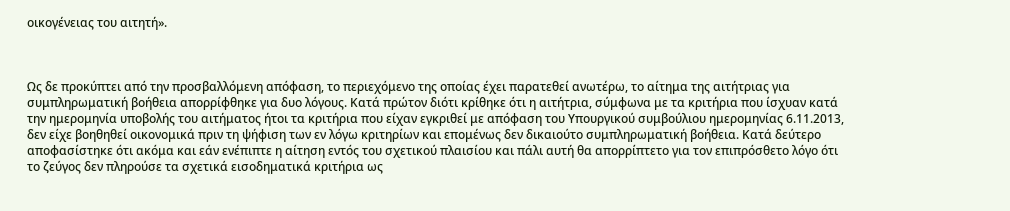οικογένειας του αιτητή».



Ως δε προκύπτει από την προσβαλλόμενη απόφαση, το περιεχόμενο της οποίας έχει παρατεθεί ανωτέρω, το αίτημα της αιτήτριας για συμπληρωματική βοήθεια απορρίφθηκε για δυο λόγους. Κατά πρώτον διότι κρίθηκε ότι η αιτήτρια, σύμφωνα με τα κριτήρια που ίσχυαν κατά την ημερομηνία υποβολής του αιτήματος ήτοι τα κριτήρια που είχαν εγκριθεί με απόφαση του Υπουργικού συμβούλιου ημερομηνίας 6.11.2013, δεν είχε βοηθηθεί οικονομικά πριν τη ψήφιση των εν λόγω κριτηρίων και επομένως δεν δικαιούτο συμπληρωματική βοήθεια. Κατά δεύτερο αποφασίστηκε ότι ακόμα και εάν ενέπιπτε η αίτηση εντός του σχετικού πλαισίου και πάλι αυτή θα απορρίπτετο για τον επιπρόσθετο λόγο ότι το ζεύγος δεν πληρούσε τα σχετικά εισοδηματικά κριτήρια ως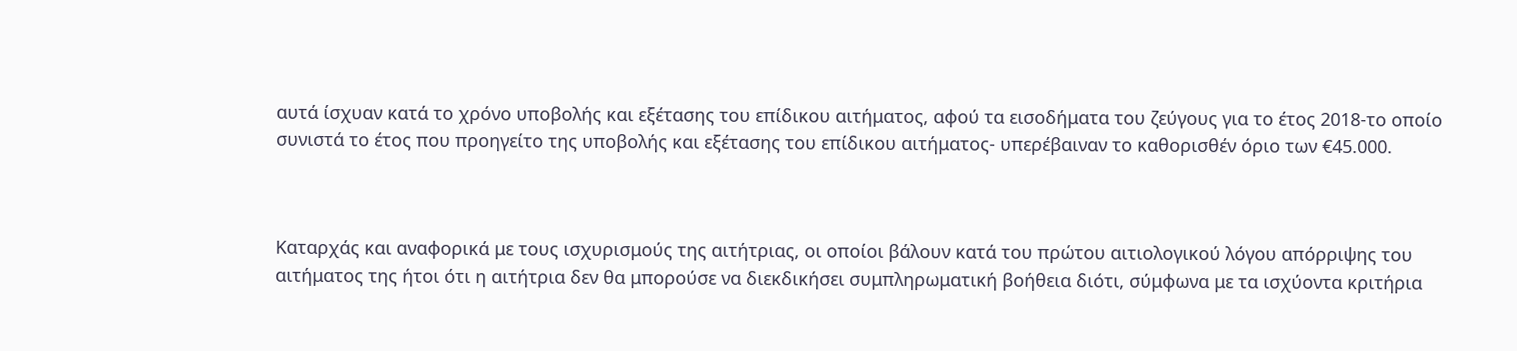αυτά ίσχυαν κατά το χρόνο υποβολής και εξέτασης του επίδικου αιτήματος, αφού τα εισοδήματα του ζεύγους για το έτος 2018-το οποίο συνιστά το έτος που προηγείτο της υποβολής και εξέτασης του επίδικου αιτήματος- υπερέβαιναν το καθορισθέν όριο των €45.000.



Καταρχάς και αναφορικά με τους ισχυρισμούς της αιτήτριας, οι οποίοι βάλουν κατά του πρώτου αιτιολογικού λόγου απόρριψης του αιτήματος της ήτοι ότι η αιτήτρια δεν θα μπορούσε να διεκδικήσει συμπληρωματική βοήθεια διότι, σύμφωνα με τα ισχύοντα κριτήρια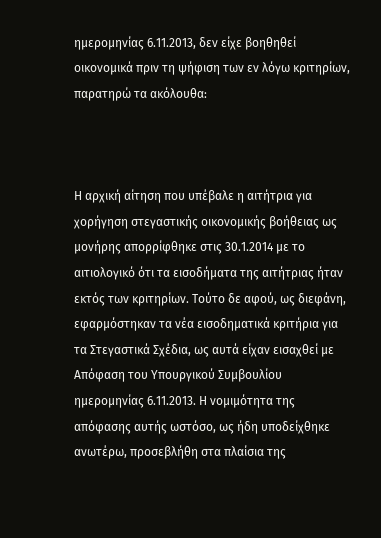ημερομηνίας 6.11.2013, δεν είχε βοηθηθεί οικονομικά πριν τη ψήφιση των εν λόγω κριτηρίων, παρατηρώ τα ακόλουθα:



Η αρχική αίτηση που υπέβαλε η αιτήτρια για χορήγηση στεγαστικής οικονομικής βοήθειας ως μονήρης απορρίφθηκε στις 30.1.2014 με το αιτιολογικό ότι τα εισοδήματα της αιτήτριας ήταν εκτός των κριτηρίων. Τούτο δε αφού, ως διεφάνη, εφαρμόστηκαν τα νέα εισοδηματικά κριτήρια για τα Στεγαστικά Σχέδια, ως αυτά είχαν εισαχθεί με Απόφαση του Υπουργικού Συμβουλίου ημερομηνίας 6.11.2013. Η νομιμότητα της απόφασης αυτής ωστόσο, ως ήδη υποδείχθηκε ανωτέρω, προσεβλήθη στα πλαίσια της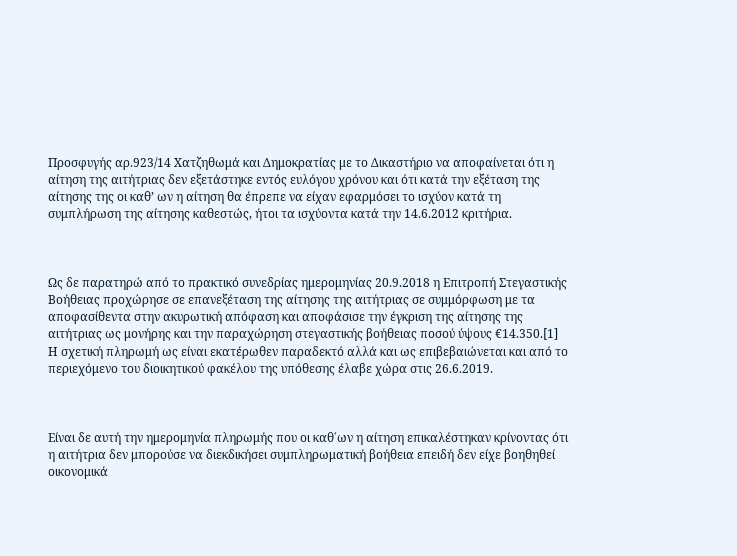Προσφυγής αρ.923/14 Χατζηθωμά και Δημοκρατίας με το Δικαστήριο να αποφαίνεται ότι η αίτηση της αιτήτριας δεν εξετάστηκε εντός ευλόγου χρόνου και ότι κατά την εξέταση της αίτησης της οι καθ’ ων η αίτηση θα έπρεπε να είχαν εφαρμόσει το ισχύον κατά τη συμπλήρωση της αίτησης καθεστώς, ήτοι τα ισχύοντα κατά την 14.6.2012 κριτήρια.



Ως δε παρατηρώ από το πρακτικό συνεδρίας ημερομηνίας 20.9.2018 η Επιτροπή Στεγαστικής Βοήθειας προχώρησε σε επανεξέταση της αίτησης της αιτήτριας σε συμμόρφωση με τα αποφασίθεντα στην ακυρωτική απόφαση και αποφάσισε την έγκριση της αίτησης της αιτήτριας ως μονήρης και την παραχώρηση στεγαστικής βοήθειας ποσού ύψους €14.350.[1] Η σχετική πληρωμή ως είναι εκατέρωθεν παραδεκτό αλλά και ως επιβεβαιώνεται και από το περιεχόμενο του διοικητικού φακέλου της υπόθεσης έλαβε χώρα στις 26.6.2019.



Είναι δε αυτή την ημερομηνία πληρωμής που οι καθ΄ων η αίτηση επικαλέστηκαν κρίνοντας ότι η αιτήτρια δεν μπορούσε να διεκδικήσει συμπληρωματική βοήθεια επειδή δεν είχε βοηθηθεί οικονομικά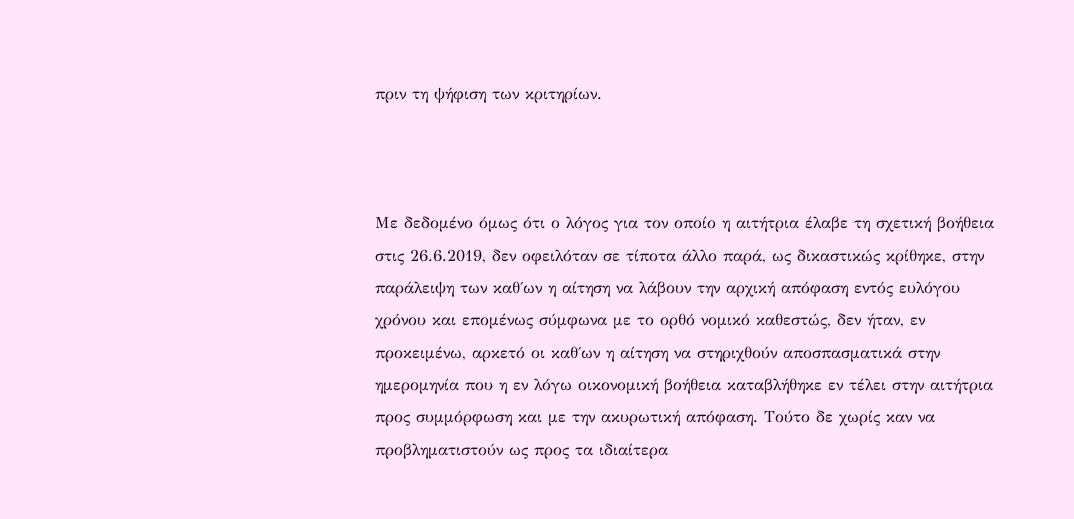πριν τη ψήφιση των κριτηρίων.



Με δεδομένο όμως ότι ο λόγος για τον οποίο η αιτήτρια έλαβε τη σχετική βοήθεια στις 26.6.2019, δεν οφειλόταν σε τίποτα άλλο παρά, ως δικαστικώς κρίθηκε, στην παράλειψη των καθ΄ων η αίτηση να λάβουν την αρχική απόφαση εντός ευλόγου χρόνου και επομένως σύμφωνα με το ορθό νομικό καθεστώς, δεν ήταν, εν προκειμένω, αρκετό οι καθ΄ων η αίτηση να στηριχθούν αποσπασματικά στην ημερομηνία που η εν λόγω οικονομική βοήθεια καταβλήθηκε εν τέλει στην αιτήτρια προς συμμόρφωση και με την ακυρωτική απόφαση. Τούτο δε χωρίς καν να προβληματιστούν ως προς τα ιδιαίτερα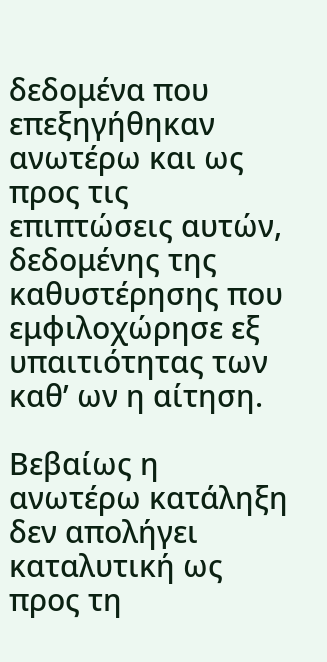δεδομένα που επεξηγήθηκαν ανωτέρω και ως προς τις επιπτώσεις αυτών, δεδομένης της καθυστέρησης που εμφιλοχώρησε εξ υπαιτιότητας των καθ’ ων η αίτηση.

Βεβαίως η ανωτέρω κατάληξη δεν απολήγει καταλυτική ως προς τη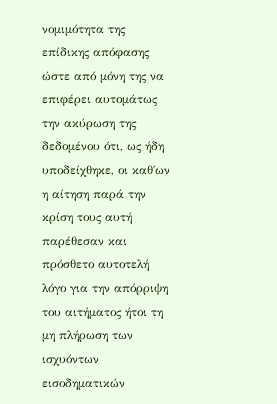νομιμότητα της επίδικης απόφασης ώστε από μόνη της να επιφέρει αυτομάτως την ακύρωση της δεδομένου ότι, ως ήδη υποδείχθηκε, οι καθ΄ων η αίτηση παρά την κρίση τους αυτή παρέθεσαν και πρόσθετο αυτοτελή λόγο για την απόρριψη του αιτήματος ήτοι τη μη πλήρωση των ισχυόντων εισοδηματικών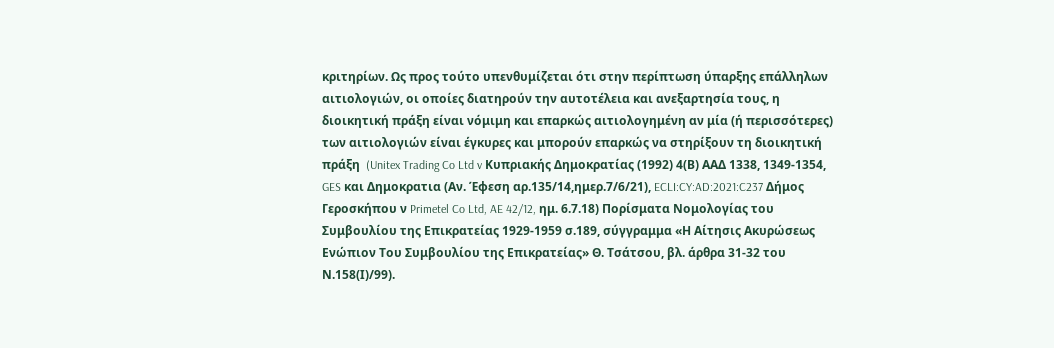κριτηρίων. Ως προς τούτο υπενθυμίζεται ότι στην περίπτωση ύπαρξης επάλληλων αιτιολογιών, οι οποίες διατηρούν την αυτοτέλεια και ανεξαρτησία τους, η διοικητική πράξη είναι νόμιμη και επαρκώς αιτιολογημένη αν μία (ή περισσότερες) των αιτιολογιών είναι έγκυρες και μπορούν επαρκώς να στηρίξουν τη διοικητική πράξη  (Unitex Trading Co Ltd v Κυπριακής Δημοκρατίας (1992) 4(Β) ΑΑΔ 1338, 1349-1354, GES και Δημοκρατια (Αν. Έφεση αρ.135/14,ημερ.7/6/21), ECLI:CY:AD:2021:C237 Δήμος Γεροσκήπου ν Primetel Co Ltd, AE 42/12, ημ. 6.7.18) Πορίσματα Νομολογίας του Συμβουλίου της Επικρατείας 1929-1959 σ.189, σύγγραμμα «Η Αίτησις Ακυρώσεως Ενώπιον Του Συμβουλίου της Επικρατείας» Θ. Τσάτσου, βλ. άρθρα 31-32 του Ν.158(Ι)/99).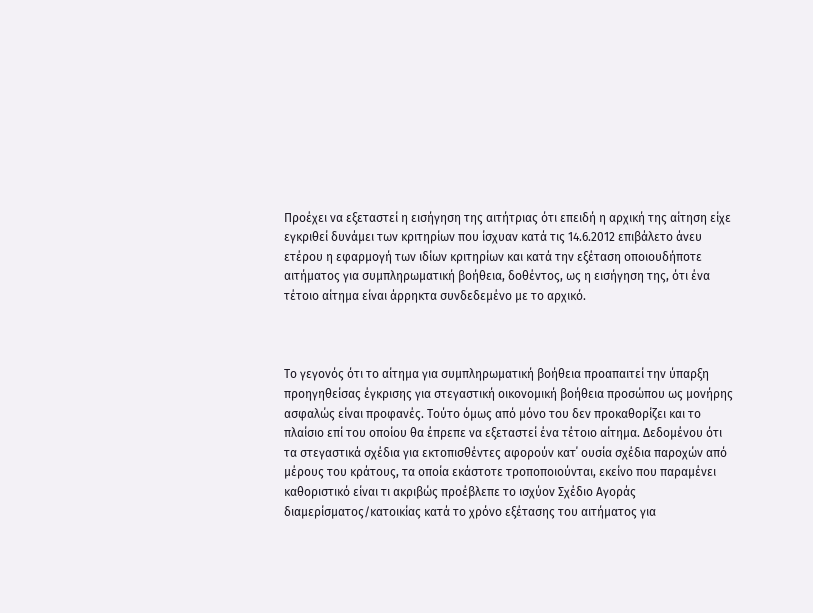Προέχει να εξεταστεί η εισήγηση της αιτήτριας ότι επειδή η αρχική της αίτηση είχε εγκριθεί δυνάμει των κριτηρίων που ίσχυαν κατά τις 14.6.2012 επιβάλετο άνευ ετέρου η εφαρμογή των ιδίων κριτηρίων και κατά την εξέταση οποιουδήποτε αιτήματος για συμπληρωματική βοήθεια, δοθέντος, ως η εισήγηση της, ότι ένα τέτοιο αίτημα είναι άρρηκτα συνδεδεμένο με το αρχικό.



Το γεγονός ότι το αίτημα για συμπληρωματική βοήθεια προαπαιτεί την ύπαρξη προηγηθείσας έγκρισης για στεγαστική οικονομική βοήθεια προσώπου ως μονήρης ασφαλώς είναι προφανές. Τούτο όμως από μόνο του δεν προκαθορίζει και το πλαίσιο επί του οποίου θα έπρεπε να εξεταστεί ένα τέτοιο αίτημα. Δεδομένου ότι τα στεγαστικά σχέδια για εκτοπισθέντες αφορούν κατ΄ ουσία σχέδια παροχών από μέρους του κράτους, τα οποία εκάστοτε τροποποιούνται, εκείνο που παραμένει καθοριστικό είναι τι ακριβώς προέβλεπε το ισχύον Σχέδιο Αγοράς διαμερίσματος/κατοικίας κατά το χρόνο εξέτασης του αιτήματος για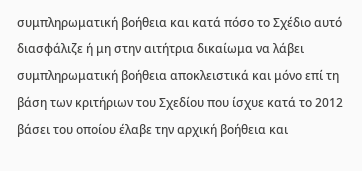συμπληρωματική βοήθεια και κατά πόσο το Σχέδιο αυτό διασφάλιζε ή μη στην αιτήτρια δικαίωμα να λάβει συμπληρωματική βοήθεια αποκλειστικά και μόνο επί τη βάση των κριτήριων του Σχεδίου που ίσχυε κατά το 2012 βάσει του οποίου έλαβε την αρχική βοήθεια και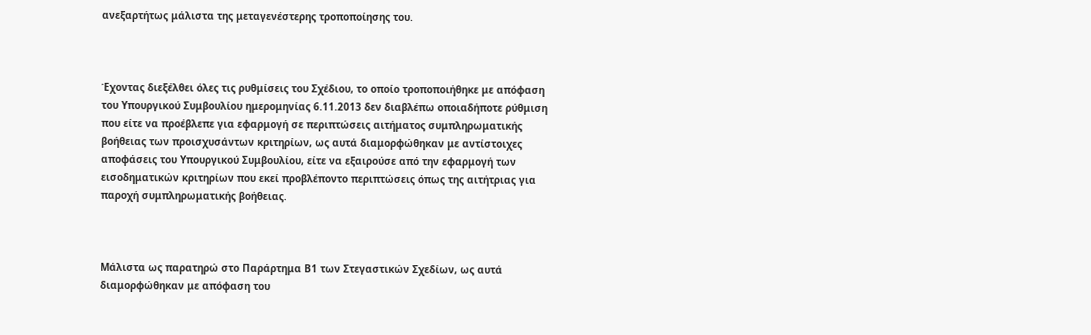ανεξαρτήτως μάλιστα της μεταγενέστερης τροποποίησης του.



Έχοντας διεξέλθει όλες τις ρυθμίσεις του Σχέδιου, το οποίο τροποποιήθηκε με απόφαση του Υπουργικού Συμβουλίου ημερομηνίας 6.11.2013 δεν διαβλέπω οποιαδήποτε ρύθμιση που είτε να προέβλεπε για εφαρμογή σε περιπτώσεις αιτήματος συμπληρωματικής βοήθειας των προισχυσάντων κριτηρίων, ως αυτά διαμορφώθηκαν με αντίστοιχες αποφάσεις του Υπουργικού Συμβουλίου, είτε να εξαιρούσε από την εφαρμογή των εισοδηματικών κριτηρίων που εκεί προβλέποντο περιπτώσεις όπως της αιτήτριας για παροχή συμπληρωματικής βοήθειας.



Μάλιστα ως παρατηρώ στο Παράρτημα Β1 των Στεγαστικών Σχεδίων, ως αυτά διαμορφώθηκαν με απόφαση του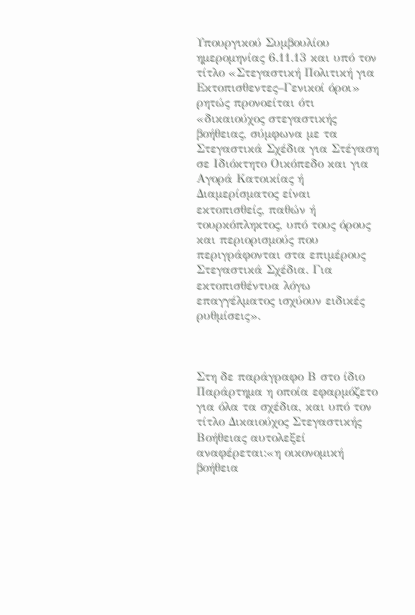Υπουργικού Συμβουλίου ημερομηνίας 6.11.13 και υπό τον τίτλο «Στεγαστική Πολιτική για Εκτοπισθεντες–Γενικοί όροι» ρητώς προνοείται ότι «δικαιούχος στεγαστικής βοήθειας, σύμφωνα με τα Στεγαστικά Σχέδια για Στέγαση σε Ιδιόκτητο Οικόπεδο και για Αγορά Κατοικίας ή Διαμερίσματος είναι εκτοπισθείς, παθών ή τουρκόπληκτος, υπό τους όρους και περιορισμούς που περιγράφονται στα επιμέρους Στεγαστικά Σχέδια. Για εκτοπισθέντυα λόγω επαγγέλματος ισχύουν ειδικές ρυθμίσεις».



Στη δε παράγραφο Β στο ίδιο Παράρτημα η οποία εφαρμόζετο για όλα τα σχέδια, και υπό τον τίτλο Δικαιούχος Στεγαστικής Βοήθειας αυτολεξεί αναφέρεται:«η οικονομική βοήθεια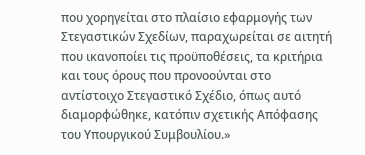που χορηγείται στο πλαίσιο εφαρμογής των Στεγαστικών Σχεδίων, παραχωρείται σε αιτητή που ικανοποίει τις προϋποθέσεις, τα κριτήρια και τους όρους που προνοούνται στο αντίστοιχο Στεγαστικό Σχέδιο, όπως αυτό διαμορφώθηκε, κατόπιν σχετικής Απόφασης του Υπουργικού Συμβουλίου.»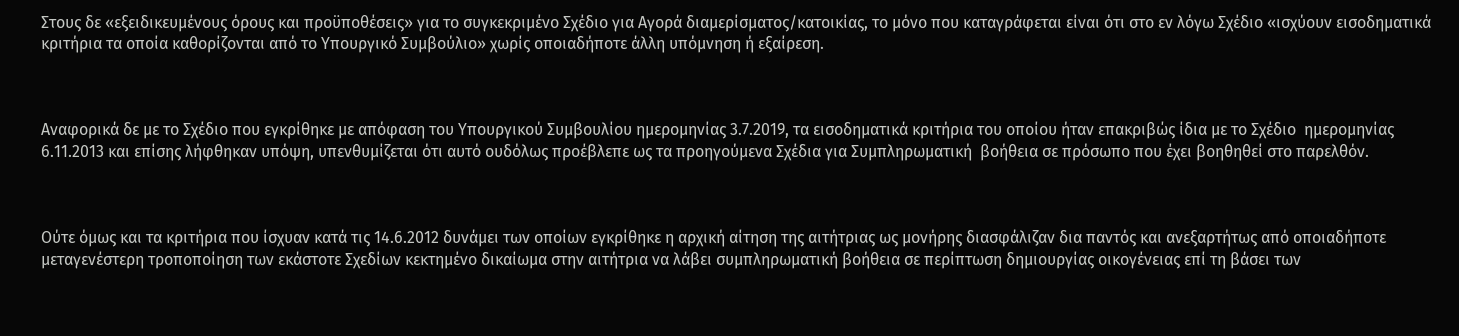Στους δε «εξειδικευμένους όρους και προϋποθέσεις» για το συγκεκριμένο Σχέδιο για Αγορά διαμερίσματος/κατοικίας, το μόνο που καταγράφεται είναι ότι στο εν λόγω Σχέδιο «ισχύουν εισοδηματικά κριτήρια τα οποία καθορίζονται από το Υπουργικό Συμβούλιο» χωρίς οποιαδήποτε άλλη υπόμνηση ή εξαίρεση.



Αναφορικά δε με το Σχέδιο που εγκρίθηκε με απόφαση του Υπουργικού Συμβουλίου ημερομηνίας 3.7.2019, τα εισοδηματικά κριτήρια του οποίου ήταν επακριβώς ίδια με το Σχέδιο  ημερομηνίας 6.11.2013 και επίσης λήφθηκαν υπόψη, υπενθυμίζεται ότι αυτό ουδόλως προέβλεπε ως τα προηγούμενα Σχέδια για Συμπληρωματική  βοήθεια σε πρόσωπο που έχει βοηθηθεί στο παρελθόν.



Ούτε όμως και τα κριτήρια που ίσχυαν κατά τις 14.6.2012 δυνάμει των οποίων εγκρίθηκε η αρχική αίτηση της αιτήτριας ως μονήρης διασφάλιζαν δια παντός και ανεξαρτήτως από οποιαδήποτε μεταγενέστερη τροποποίηση των εκάστοτε Σχεδίων κεκτημένο δικαίωμα στην αιτήτρια να λάβει συμπληρωματική βοήθεια σε περίπτωση δημιουργίας οικογένειας επί τη βάσει των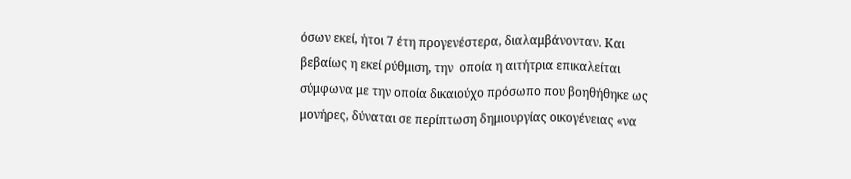όσων εκεί, ήτοι 7 έτη προγενέστερα, διαλαμβάνονταν. Και βεβαίως η εκεί ρύθμιση, την  οποία η αιτήτρια επικαλείται σύμφωνα με την οποία δικαιούχο πρόσωπο που βοηθήθηκε ως μονήρες, δύναται σε περίπτωση δημιουργίας οικογένειας «να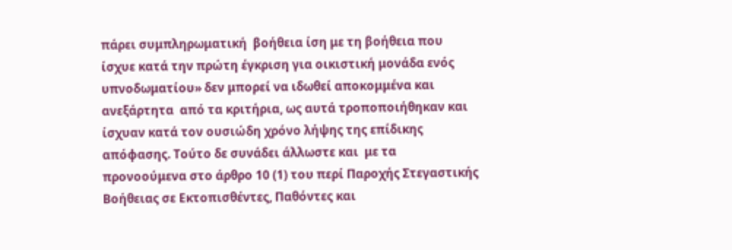πάρει συμπληρωματική  βοήθεια ίση με τη βοήθεια που ίσχυε κατά την πρώτη έγκριση για οικιστική μονάδα ενός υπνοδωματίου» δεν μπορεί να ιδωθεί αποκομμένα και ανεξάρτητα  από τα κριτήρια, ως αυτά τροποποιήθηκαν και ίσχυαν κατά τον ουσιώδη χρόνο λήψης της επίδικης απόφασης. Τούτο δε συνάδει άλλωστε και  με τα προνοούμενα στο άρθρο 10 (1) του περί Παροχής Στεγαστικής Βοήθειας σε Εκτοπισθέντες, Παθόντες και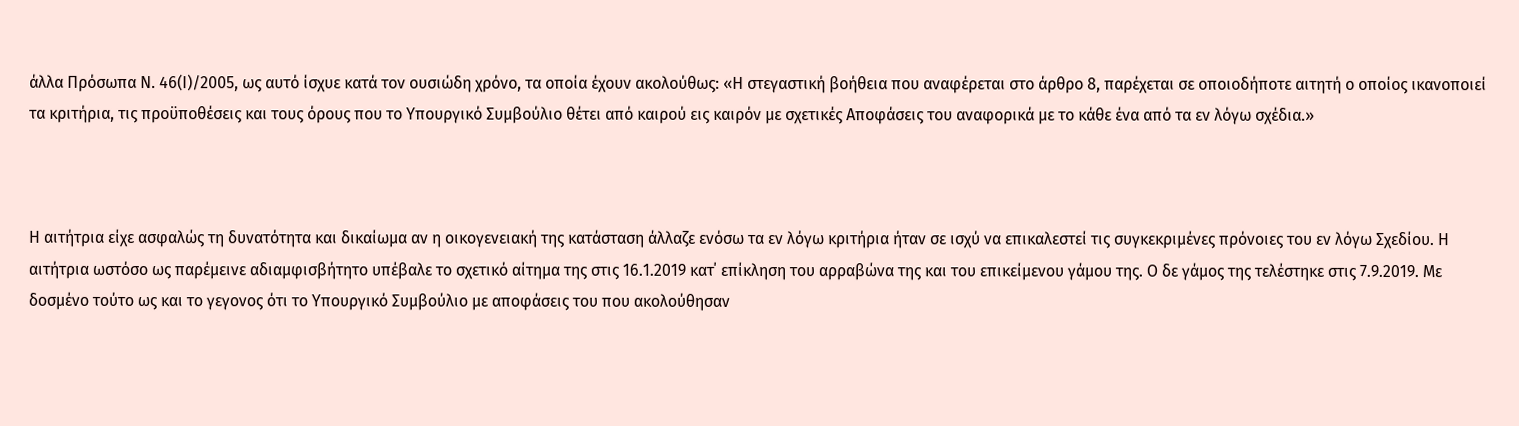άλλα Πρόσωπα Ν. 46(Ι)/2005, ως αυτό ίσχυε κατά τον ουσιώδη χρόνο, τα οποία έχουν ακολούθως: «Η στεγαστική βοήθεια που αναφέρεται στο άρθρο 8, παρέχεται σε οποιοδήποτε αιτητή ο οποίος ικανοποιεί τα κριτήρια, τις προϋποθέσεις και τους όρους που το Υπουργικό Συμβούλιο θέτει από καιρού εις καιρόν µε σχετικές Αποφάσεις του αναφορικά µε το κάθε ένα από τα εν λόγω σχέδια.»



Η αιτήτρια είχε ασφαλώς τη δυνατότητα και δικαίωμα αν η οικογενειακή της κατάσταση άλλαζε ενόσω τα εν λόγω κριτήρια ήταν σε ισχύ να επικαλεστεί τις συγκεκριμένες πρόνοιες του εν λόγω Σχεδίου. Η αιτήτρια ωστόσο ως παρέμεινε αδιαμφισβήτητο υπέβαλε το σχετικό αίτημα της στις 16.1.2019 κατ΄ επίκληση του αρραβώνα της και του επικείμενου γάμου της. Ο δε γάμος της τελέστηκε στις 7.9.2019. Με δοσμένο τούτο ως και το γεγονος ότι το Υπουργικό Συμβούλιο με αποφάσεις του που ακολούθησαν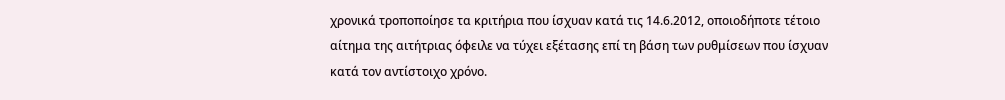χρονικά τροποποίησε τα κριτήρια που ίσχυαν κατά τις 14.6.2012, οποιοδήποτε τέτοιο αίτημα της αιτήτριας όφειλε να τύχει εξέτασης επί τη βάση των ρυθμίσεων που ίσχυαν κατά τον αντίστοιχο χρόνο.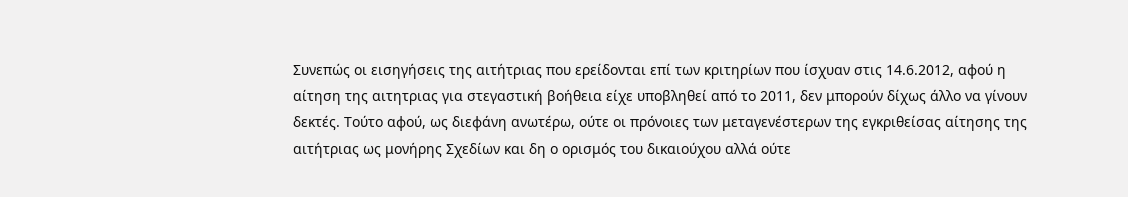Συνεπώς οι εισηγήσεις της αιτήτριας που ερείδονται επί των κριτηρίων που ίσχυαν στις 14.6.2012, αφού η αίτηση της αιτητριας για στεγαστική βοήθεια είχε υποβληθεί από το 2011, δεν μπορούν δίχως άλλο να γίνουν δεκτές. Τούτο αφού, ως διεφάνη ανωτέρω, ούτε οι πρόνοιες των μεταγενέστερων της εγκριθείσας αίτησης της αιτήτριας ως μονήρης Σχεδίων και δη ο ορισμός του δικαιούχου αλλά ούτε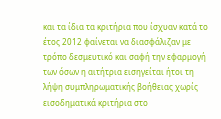και τα ίδια τα κριτήρια που ίσχυαν κατά το έτος 2012 φαίνεται να διασφάλιζαν με τρόπο δεσμευτικό και σαφή την εφαρμογή των όσων η αιτήτρια εισηγείται ήτοι τη λήψη συμπληρωματικής βοήθειας χωρίς εισοδηματικά κριτήρια στο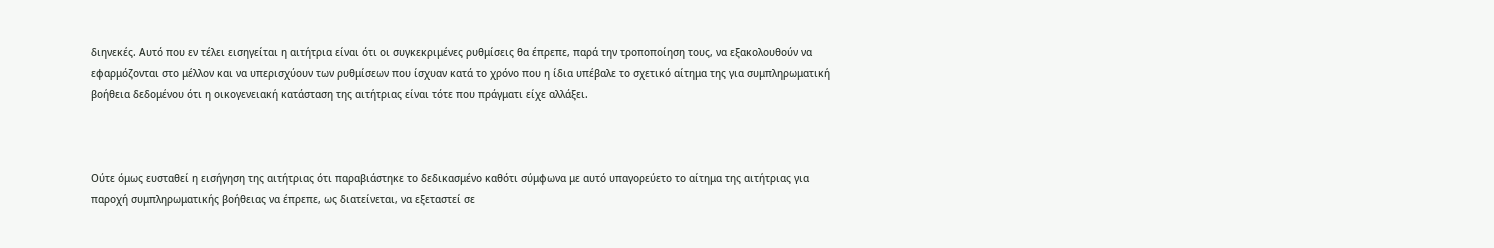διηνεκές. Αυτό που εν τέλει εισηγείται η αιτήτρια είναι ότι οι συγκεκριμένες ρυθμίσεις θα έπρεπε, παρά την τροποποίηση τους, να εξακολουθούν να εφαρμόζονται στο μέλλον και να υπερισχύουν των ρυθμίσεων που ίσχυαν κατά το χρόνο που η ίδια υπέβαλε το σχετικό αίτημα της για συμπληρωματική βοήθεια δεδομένου ότι η οικογενειακή κατάσταση της αιτήτριας είναι τότε που πράγματι είχε αλλάξει.



Ούτε όμως ευσταθεί η εισήγηση της αιτήτριας ότι παραβιάστηκε το δεδικασμένο καθότι σύμφωνα με αυτό υπαγορεύετο το αίτημα της αιτήτριας για παροχή συμπληρωματικής βοήθειας να έπρεπε, ως διατείνεται, να εξεταστεί σε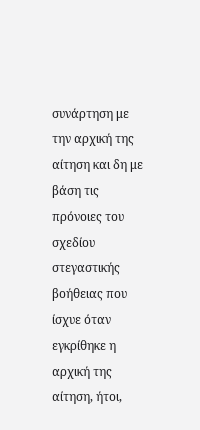συνάρτηση με την αρχική της αίτηση και δη με βάση τις πρόνοιες του σχεδίου στεγαστικής βοήθειας που ίσχυε όταν εγκρίθηκε η αρχική της αίτηση, ήτοι,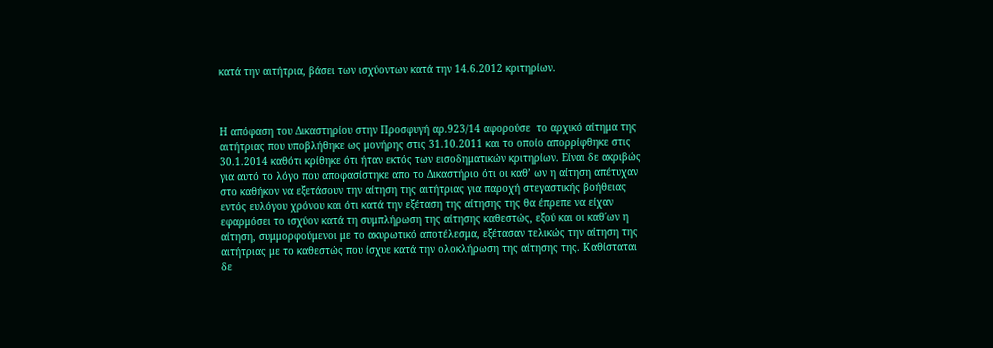κατά την αιτήτρια, βάσει των ισχύοντων κατά την 14.6.2012 κριτηρίων.



Η απόφαση του Δικαστηρίου στην Προσφυγή αρ.923/14 αφορούσε  το αρχικό αίτημα της αιτήτριας που υποβλήθηκε ως μονήρης στις 31.10.2011 και το οποίο απορρίφθηκε στις 30.1.2014 καθότι κρίθηκε ότι ήταν εκτός των εισοδηματικών κριτηρίων. Είναι δε ακριβώς για αυτό το λόγο που αποφασίστηκε απο το Δικαστήριο ότι οι καθ’ ων η αίτηση απέτυχαν στο καθήκον να εξετάσουν την αίτηση της αιτήτριας για παροχή στεγαστικής βοήθειας εντός ευλόγου χρόνου και ότι κατά την εξέταση της αίτησης της θα έπρεπε να είχαν εφαρμόσει το ισχύον κατά τη συμπλήρωση της αίτησης καθεστώς, εξού και οι καθ΄ων η αίτηση, συμμορφούμενοι με το ακυρωτικό αποτέλεσμα, εξέτασαν τελικώς την αίτηση της αιτήτριας με το καθεστώς που ίσχυε κατά την ολοκλήρωση της αίτησης της. Καθίσταται δε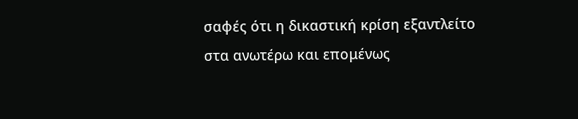σαφές ότι η δικαστική κρίση εξαντλείτο στα ανωτέρω και επομένως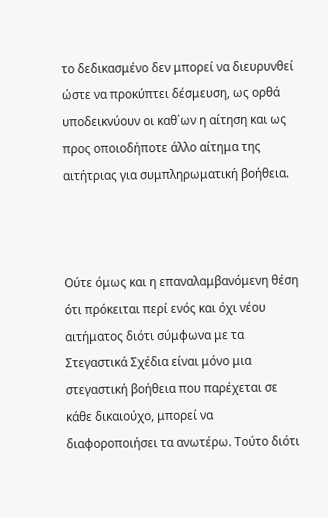το δεδικασμένο δεν μπορεί να διευρυνθεί ώστε να προκύπτει δέσμευση, ως ορθά υποδεικνύουν οι καθ΄ων η αίτηση και ως προς οποιοδήποτε άλλο αίτημα της αιτήτριας για συμπληρωματική βοήθεια.



Ούτε όμως και η επαναλαμβανόμενη θέση ότι πρόκειται περί ενός και όχι νέου αιτήματος διότι σύμφωνα με τα Στεγαστικά Σχέδια είναι μόνο μια στεγαστική βοήθεια που παρέχεται σε κάθε δικαιούχο, μπορεί να διαφοροποιήσει τα ανωτέρω. Τούτο διότι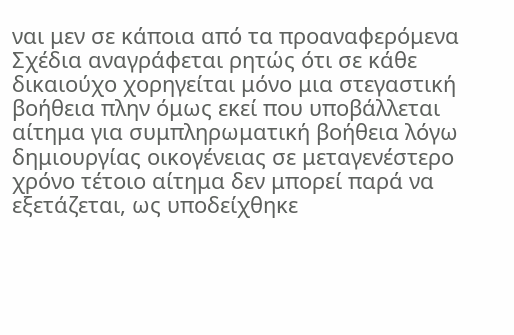ναι μεν σε κάποια από τα προαναφερόμενα Σχέδια αναγράφεται ρητώς ότι σε κάθε δικαιούχο χορηγείται μόνο μια στεγαστική βοήθεια πλην όμως εκεί που υποβάλλεται αίτημα για συμπληρωματική βοήθεια λόγω δημιουργίας οικογένειας σε μεταγενέστερο χρόνο τέτοιο αίτημα δεν μπορεί παρά να εξετάζεται, ως υποδείχθηκε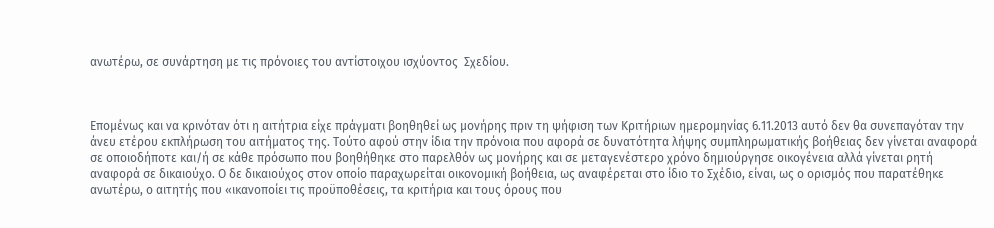ανωτέρω, σε συνάρτηση με τις πρόνοιες του αντίστοιχου ισχύοντος  Σχεδίου.



Επομένως και να κρινόταν ότι η αιτήτρια είχε πράγματι βοηθηθεί ως μονήρης πριν τη ψήφιση των Κριτήριων ημερομηνίας 6.11.2013 αυτό δεν θα συνεπαγόταν την άνευ ετέρου εκπλήρωση του αιτήματος της. Τούτο αφού στην ίδια την πρόνοια που αφορά σε δυνατότητα λήψης συμπληρωματικής βοήθειας δεν γίνεται αναφορά σε οποιοδήποτε και/ή σε κάθε πρόσωπο που βοηθήθηκε στο παρελθόν ως μονήρης και σε μεταγενέστερο χρόνο δημιούργησε οικογένεια αλλά γίνεται ρητή αναφορά σε δικαιούχο. Ο δε δικαιούχος στον οποίο παραχωρείται οικονομική βοήθεια, ως αναφέρεται στο ίδιο το Σχέδιο, είναι, ως ο ορισμός που παρατέθηκε ανωτέρω, ο αιτητής που «ικανοποίει τις προϋποθέσεις, τα κριτήρια και τους όρους που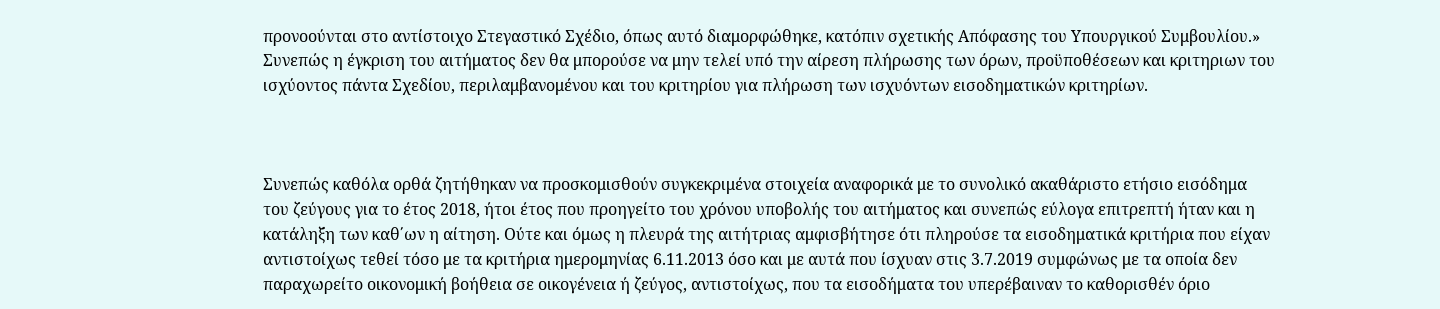προνοούνται στο αντίστοιχο Στεγαστικό Σχέδιο, όπως αυτό διαμορφώθηκε, κατόπιν σχετικής Απόφασης του Υπουργικού Συμβουλίου.» Συνεπώς η έγκριση του αιτήματος δεν θα μπορούσε να μην τελεί υπό την αίρεση πλήρωσης των όρων, προϋποθέσεων και κριτηριων του ισχύοντος πάντα Σχεδίου, περιλαμβανομένου και του κριτηρίου για πλήρωση των ισχυόντων εισοδηματικών κριτηρίων.



Συνεπώς καθόλα ορθά ζητήθηκαν να προσκομισθούν συγκεκριμένα στοιχεία αναφορικά με το συνολικό ακαθάριστο ετήσιο εισόδημα του ζεύγους για το έτος 2018, ήτοι έτος που προηγείτο του χρόνου υποβολής του αιτήματος και συνεπώς εύλογα επιτρεπτή ήταν και η κατάληξη των καθ΄ων η αίτηση. Ούτε και όμως η πλευρά της αιτήτριας αμφισβήτησε ότι πληρούσε τα εισοδηματικά κριτήρια που είχαν αντιστοίχως τεθεί τόσο με τα κριτήρια ημερομηνίας 6.11.2013 όσο και με αυτά που ίσχυαν στις 3.7.2019 συμφώνως με τα οποία δεν παραχωρείτο οικονομική βοήθεια σε οικογένεια ή ζεύγος, αντιστοίχως, που τα εισοδήματα του υπερέβαιναν το καθορισθέν όριο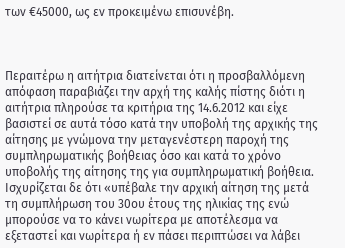των €45000, ως εν προκειμένω επισυνέβη.



Περαιτέρω η αιτήτρια διατείνεται ότι η προσβαλλόμενη απόφαση παραβιάζει την αρχή της καλής πίστης διότι η αιτήτρια πληρούσε τα κριτήρια της 14.6.2012 και είχε βασιστεί σε αυτά τόσο κατά την υποβολή της αρχικής της αίτησης με γνώμονα την μεταγενέστερη παροχή της συμπληρωματικής βοήθειας όσο και κατά το χρόνο υποβολής της αίτησης της για συμπληρωματική βοήθεια. Ισχυρίζεται δε ότι «υπέβαλε την αρχική αίτηση της μετά τη συμπλήρωση του 30ου έτους της ηλικίας της ενώ μπορούσε να το κάνει νωρίτερα με αποτέλεσμα να εξεταστεί και νωρίτερα ή εν πάσει περιπτώσει να λάβει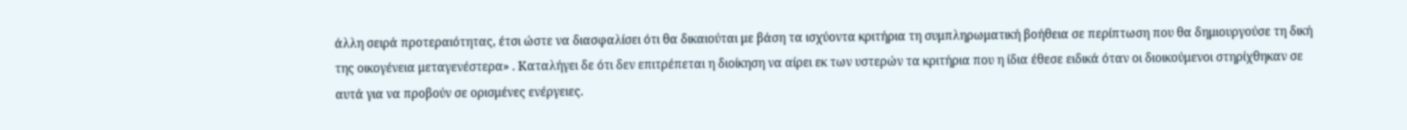άλλη σειρά προτεραιότητας, έτσι ώστε να διασφαλίσει ότι θα δικαιούται με βάση τα ισχύοντα κριτήρια τη συμπληρωματική βοήθεια σε περίπτωση που θα δημιουργούσε τη δική της οικογένεια μεταγενέστερα» . Καταλήγει δε ότι δεν επιτρέπεται η διοίκηση να αίρει εκ των υστερών τα κριτήρια που η ίδια έθεσε ειδικά όταν οι διοικούμενοι στηρίχθηκαν σε αυτά για να προβούν σε ορισμένες ενέργειες.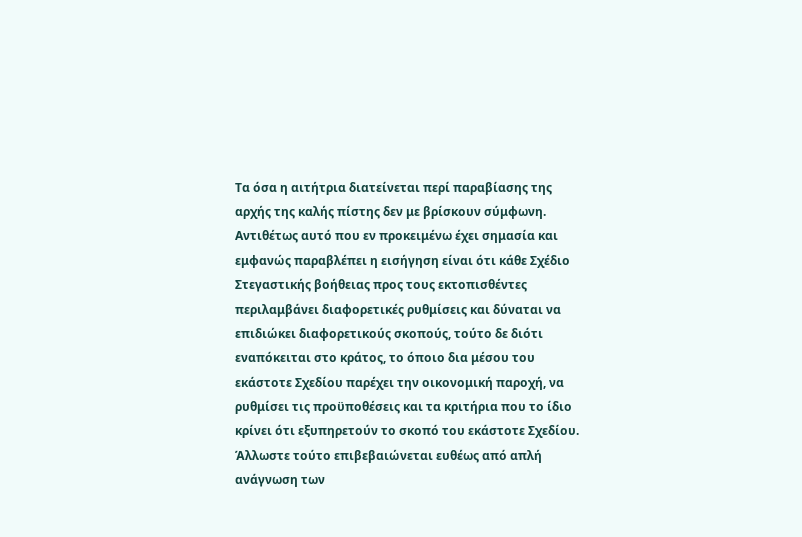Τα όσα η αιτήτρια διατείνεται περί παραβίασης της αρχής της καλής πίστης δεν με βρίσκουν σύμφωνη. Αντιθέτως αυτό που εν προκειμένω έχει σημασία και εμφανώς παραβλέπει η εισήγηση είναι ότι κάθε Σχέδιο Στεγαστικής βοήθειας προς τους εκτοπισθέντες περιλαμβάνει διαφορετικές ρυθμίσεις και δύναται να επιδιώκει διαφορετικούς σκοπούς, τούτο δε διότι εναπόκειται στο κράτος, το όποιο δια μέσου του εκάστοτε Σχεδίου παρέχει την οικονομική παροχή, να ρυθμίσει τις προϋποθέσεις και τα κριτήρια που το ίδιο κρίνει ότι εξυπηρετούν το σκοπό του εκάστοτε Σχεδίου. Άλλωστε τούτο επιβεβαιώνεται ευθέως από απλή ανάγνωση των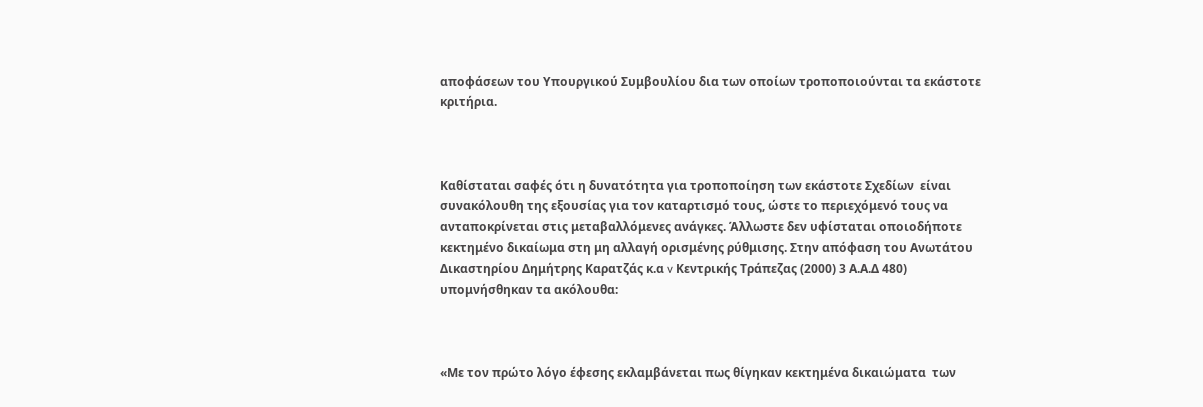αποφάσεων του Υπουργικού Συμβουλίου δια των οποίων τροποποιούνται τα εκάστοτε κριτήρια.



Καθίσταται σαφές ότι η δυνατότητα για τροποποίηση των εκάστοτε Σχεδίων  είναι συνακόλουθη της εξουσίας για τον καταρτισμό τους, ώστε το περιεχόμενό τους να ανταποκρίνεται στις μεταβαλλόμενες ανάγκες. Άλλωστε δεν υφίσταται οποιοδήποτε κεκτημένο δικαίωμα στη μη αλλαγή ορισμένης ρύθμισης. Στην απόφαση του Ανωτάτου Δικαστηρίου Δημήτρης Καρατζάς κ.α v Κεντρικής Τράπεζας (2000) 3 Α.Α.Δ 480) υπομνήσθηκαν τα ακόλουθα:



«Με τον πρώτο λόγο έφεσης εκλαμβάνεται πως θίγηκαν κεκτημένα δικαιώματα  των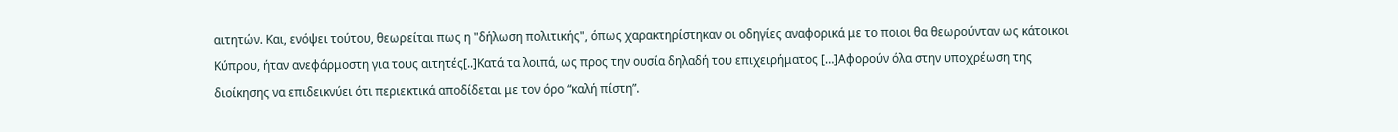αιτητών. Και, ενόψει τούτου, θεωρείται πως η "δήλωση πολιτικής", όπως χαρακτηρίστηκαν οι οδηγίες αναφορικά με το ποιοι θα θεωρούνταν ως κάτοικοι Κύπρου, ήταν ανεφάρμοστη για τους αιτητές[..]Κατά τα λοιπά, ως προς την ουσία δηλαδή του επιχειρήματος […]Αφορούν όλα στην υποχρέωση της διοίκησης να επιδεικνύει ότι περιεκτικά αποδίδεται με τον όρο “καλή πίστη”.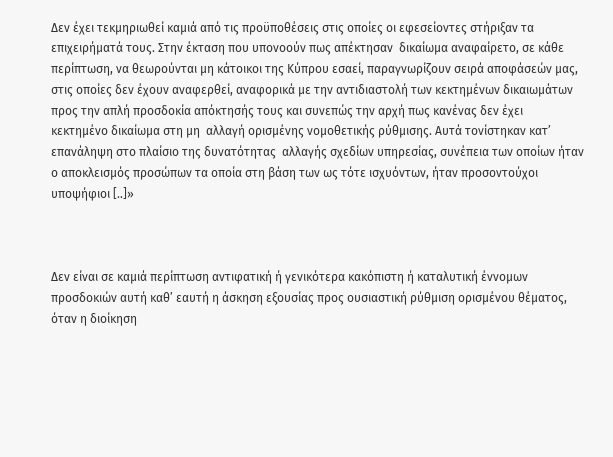Δεν έχει τεκμηριωθεί καμιά από τις προϋποθέσεις στις οποίες οι εφεσείοντες στήριξαν τα επιχειρήματά τους. Στην έκταση που υπονοούν πως απέκτησαν  δικαίωμα αναφαίρετο, σε κάθε περίπτωση, να θεωρούνται μη κάτοικοι της Κύπρου εσαεί, παραγνωρίζουν σειρά αποφάσεών μας, στις οποίες δεν έχουν αναφερθεί, αναφορικά με την αντιδιαστολή των κεκτημένων δικαιωμάτων προς την απλή προσδοκία απόκτησής τους και συνεπώς την αρχή πως κανένας δεν έχει  κεκτημένο δικαίωμα στη μη  αλλαγή ορισμένης νομοθετικής ρύθμισης. Αυτά τονίστηκαν κατ’ επανάληψη στο πλαίσιο της δυνατότητας  αλλαγής σχεδίων υπηρεσίας, συνέπεια των οποίων ήταν ο αποκλεισμός προσώπων τα οποία στη βάση των ως τότε ισχυόντων, ήταν προσοντούχοι υποψήφιοι [..]»



Δεν είναι σε καμιά περίπτωση αντιφατική ή γενικότερα κακόπιστη ή καταλυτική έννομων προσδοκιών αυτή καθ’ εαυτή η άσκηση εξουσίας προς ουσιαστική ρύθμιση ορισμένου θέματος, όταν η διοίκηση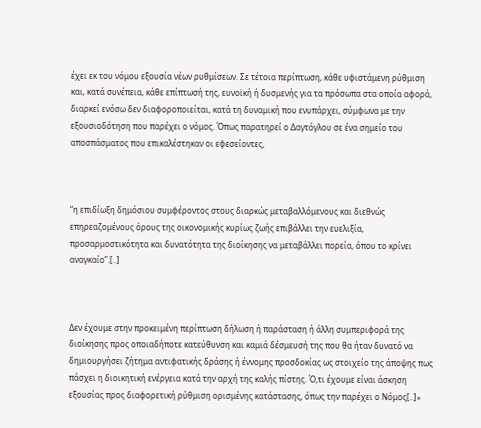έχει εκ του νόμου εξουσία νέων ρυθμίσεων. Σε τέτοια περίπτωση, κάθε υφιστάμενη ρύθμιση και, κατά συνέπεια, κάθε επίπτωσή της, ευνοϊκή ή δυσμενής για τα πρόσωπα στα οποία αφορά, διαρκεί ενόσω δεν διαφοροποιείται, κατά τη δυναμική που ενυπάρχει, σύμφωνα με την εξουσιοδότηση που παρέχει ο νόμος. Όπως παρατηρεί ο Δαγτόγλου σε ένα σημείο του αποσπάσματος που επικαλέστηκαν οι εφεσείοντες,



“η επιδίωξη δημόσιου συμφέροντος στους διαρκώς μεταβαλλόμενους και διεθνώς επηρεαζομένους όρους της οικονομικής κυρίως ζωής επιβάλλει την ευελιξία, προσαρμοστικότητα και δυνατότητα της διοίκησης να μεταβάλλει πορεία, όπου το κρίνει αναγκαίο”.[..]



Δεν έχουμε στην προκειμένη περίπτωση δήλωση ή παράσταση ή άλλη συμπεριφορά της διοίκησης προς οποιαδήποτε κατεύθυνση και καμιά δέσμευσή της που θα ήταν δυνατό να δημιουργήσει ζήτημα αντιφατικής δράσης ή έννομης προσδοκίας ως στοιχείο της άποψης πως πάσχει η διοικητική ενέργεια κατά την αρχή της καλής πίστης. Ό,τι έχουμε είναι άσκηση εξουσίας προς διαφορετική ρύθμιση ορισμένης κατάστασης, όπως την παρέχει ο Νόμος[..]»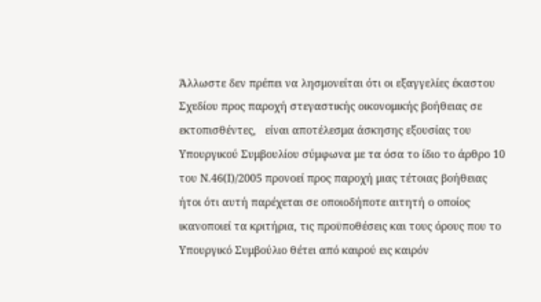Άλλωστε δεν πρέπει να λησμονείται ότι οι εξαγγελίες έκαστου Σχεδίου προς παροχή στεγαστικής οικονομικής βοήθειας σε εκτοπισθέντες,   είναι αποτέλεσμα άσκησης εξουσίας του Υπουργικού Συμβουλίου σύμφωνα με τα όσα το ίδιο το άρθρο 10 του Ν.46(Ι)/2005 προνοεί προς παροχή μιας τέτοιας βοήθειας ήτοι ότι αυτή παρέχεται σε οποιοδήποτε αιτητή ο οποίος ικανοποιεί τα κριτήρια, τις προϋποθέσεις και τους όρους που το Υπουργικό Συμβούλιο θέτει από καιρού εις καιρόν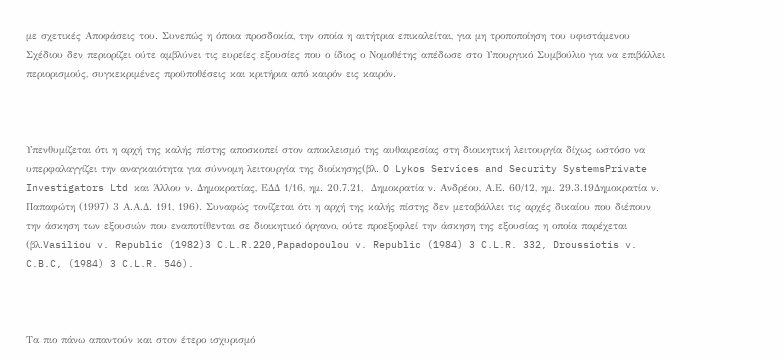µε σχετικές Αποφάσεις του. Συνεπώς η όποια προσδοκία, την οποία η αιτήτρια επικαλείται, για μη τροποποίηση του υφιστάμενου Σχέδιου δεν περιορίζει ούτε αμβλύνει τις ευρείες εξουσίες που ο ίδιος ο Νομοθέτης απέδωσε στο Υπουργικό Συμβούλιο για να επιβάλλει περιορισμούς, συγκεκριμένες προϋποθέσεις και κριτήρια από καιρόν εις καιρόν.



Υπενθυμίζεται ότι η αρχή της καλής πίστης αποσκοπεί στον αποκλεισμό της αυθαιρεσίας στη διοικητική λειτουργία δίχως ωστόσο να υπερφαλαγγίζει την αναγκαιότητα για σύννομη λειτουργία της διοίκησης(βλ. O Lykos Services and Security SystemsPrivate Investigators Ltd και Άλλου ν. Δημοκρατίας, ΕΔΔ 1/16, ημ. 20.7.21,  Δημοκρατία ν. Ανδρέου, Α.Ε. 60/12, ημ. 29.3.19Δημοκρατία ν. Παπαφώτη (1997) 3 Α.Α.Δ. 191, 196). Συναφώς τονίζεται ότι η αρχή της καλής πίστης δεν μεταβάλλει τις αρχές δικαίου που διέπουν την άσκηση των εξουσιών που εναποτίθενται σε διοικητικό όργανο, ούτε προεξοφλεί την άσκηση της εξουσίας η οποία παρέχεται (βλ.Vasiliou v. Republic (1982)3 C.L.R.220,Papadopoulou v. Republic (1984) 3 C.L.R. 332, Droussiotis v. C.B.C, (1984) 3 C.L.R. 546).



Τα πιο πάνω απαντούν και στον έτερο ισχυρισμό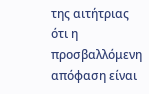της αιτήτριας ότι η προσβαλλόμενη απόφαση είναι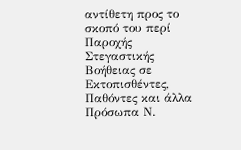αντίθετη προς το σκοπό του περί Παροχής Στεγαστικής Βοήθειας σε Εκτοπισθέντες, Παθόντες και άλλα  Πρόσωπα Ν.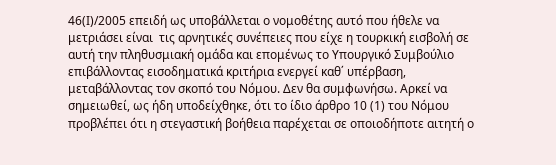46(Ι)/2005 επειδή ως υποβάλλεται ο νομοθέτης αυτό που ήθελε να μετριάσει είναι  τις αρνητικές συνέπειες που είχε η τουρκική εισβολή σε αυτή την πληθυσμιακή ομάδα και επομένως το Υπουργικό Συμβούλιο επιβάλλοντας εισοδηματικά κριτήρια ενεργεί καθ΄ υπέρβαση, μεταβάλλοντας τον σκοπό του Νόμου. Δεν θα συμφωνήσω. Αρκεί να σημειωθεί, ως ήδη υποδείχθηκε, ότι το ίδιο άρθρο 10 (1) του Νόμου προβλέπει ότι η στεγαστική βοήθεια παρέχεται σε οποιοδήποτε αιτητή ο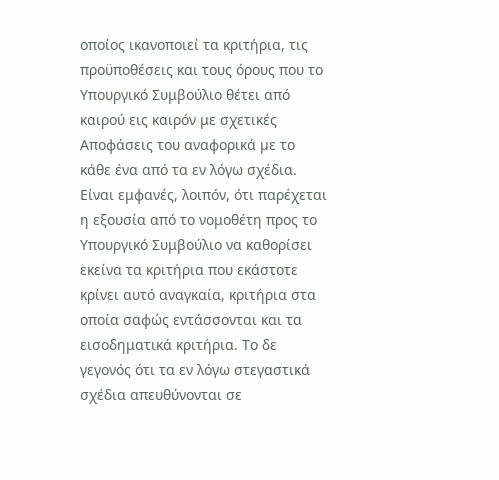οποίος ικανοποιεί τα κριτήρια, τις προϋποθέσεις και τους όρους που το Υπουργικό Συμβούλιο θέτει από καιρού εις καιρόν με σχετικές Αποφάσεις του αναφορικά µε το κάθε ένα από τα εν λόγω σχέδια. Είναι εμφανές, λοιπόν, ότι παρέχεται η εξουσία από το νομοθέτη προς το Υπουργικό Συμβούλιο να καθορίσει εκείνα τα κριτήρια που εκάστοτε κρίνει αυτό αναγκαία, κριτήρια στα οποία σαφώς εντάσσονται και τα εισοδηματικά κριτήρια. Το δε γεγονός ότι τα εν λόγω στεγαστικά σχέδια απευθύνονται σε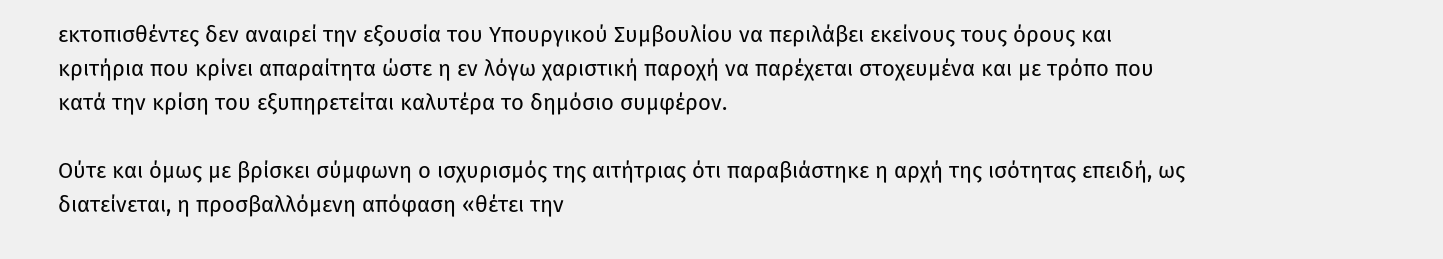εκτοπισθέντες δεν αναιρεί την εξουσία του Υπουργικού Συμβουλίου να περιλάβει εκείνους τους όρους και κριτήρια που κρίνει απαραίτητα ώστε η εν λόγω χαριστική παροχή να παρέχεται στοχευμένα και με τρόπο που κατά την κρίση του εξυπηρετείται καλυτέρα το δημόσιο συμφέρον.

Ούτε και όμως με βρίσκει σύμφωνη ο ισχυρισμός της αιτήτριας ότι παραβιάστηκε η αρχή της ισότητας επειδή, ως διατείνεται, η προσβαλλόμενη απόφαση «θέτει την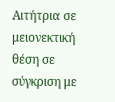Αιτήτρια σε μειονεκτική θέση σε σύγκριση με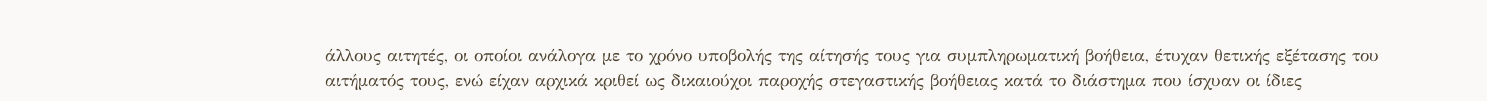άλλους αιτητές, οι οποίοι ανάλογα με το χρόνο υποβολής της αίτησής τους για συμπληρωματική βοήθεια, έτυχαν θετικής εξέτασης του αιτήματός τους, ενώ είχαν αρχικά κριθεί ως δικαιούχοι παροχής στεγαστικής βοήθειας κατά το διάστημα που ίσχυαν οι ίδιες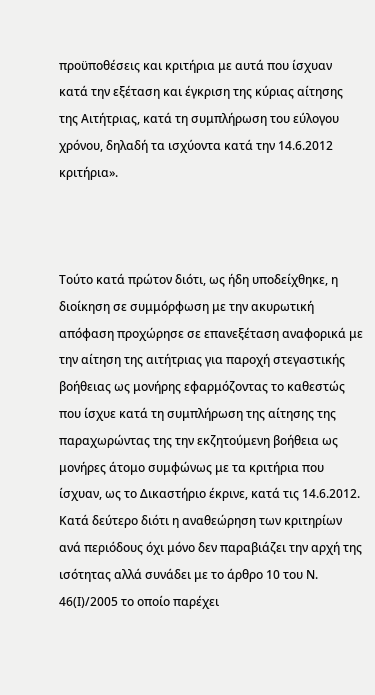προϋποθέσεις και κριτήρια με αυτά που ίσχυαν κατά την εξέταση και έγκριση της κύριας αίτησης της Αιτήτριας, κατά τη συμπλήρωση του εύλογου χρόνου, δηλαδή τα ισχύοντα κατά την 14.6.2012 κριτήρια».



Τούτο κατά πρώτον διότι, ως ήδη υποδείχθηκε, η διοίκηση σε συμμόρφωση με την ακυρωτική απόφαση προχώρησε σε επανεξέταση αναφορικά με την αίτηση της αιτήτριας για παροχή στεγαστικής βοήθειας ως μονήρης εφαρμόζοντας το καθεστώς που ίσχυε κατά τη συμπλήρωση της αίτησης της παραχωρώντας της την εκζητούμενη βοήθεια ως μονήρες άτομο συμφώνως με τα κριτήρια που ίσχυαν, ως το Δικαστήριο έκρινε, κατά τις 14.6.2012. Κατά δεύτερο διότι η αναθεώρηση των κριτηρίων ανά περιόδους όχι μόνο δεν παραβιάζει την αρχή της ισότητας αλλά συνάδει με το άρθρο 10 του Ν. 46(Ι)/2005 το οποίο παρέχει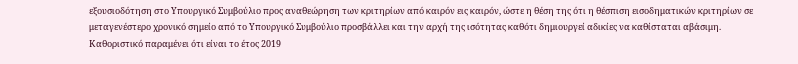εξουσιοδότηση στο Υπουργικό Συμβούλιο προς αναθεώρηση των κριτηρίων από καιρόν εις καιρόν, ώστε η θέση της ότι η θέσπιση εισοδηματικών κριτηρίων σε μεταγενέστερο χρονικό σημείο από το Υπουργικό Συμβούλιο προσβάλλει και την αρχή της ισότητας καθότι δημιουργεί αδικίες να καθίσταται αβάσιμη. Καθοριστικό παραμένει ότι είναι το έτος 2019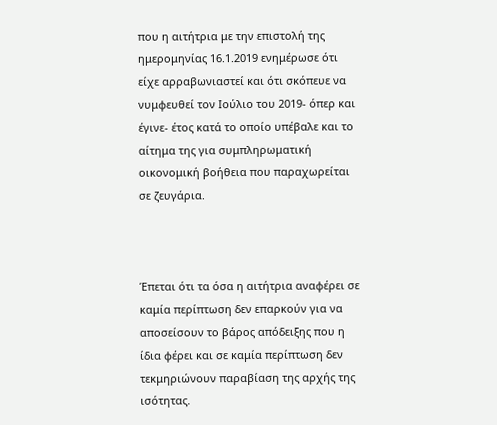που η αιτήτρια με την επιστολή της ημερομηνίας 16.1.2019 ενημέρωσε ότι είχε αρραβωνιαστεί και ότι σκόπευε να νυμφευθεί τον Ιούλιο του 2019- όπερ και έγινε- έτος κατά το οποίο υπέβαλε και το αίτημα της για συμπληρωματική οικονομική βοήθεια που παραχωρείται σε ζευγάρια.



Έπεται ότι τα όσα η αιτήτρια αναφέρει σε καμία περίπτωση δεν επαρκούν για να αποσείσουν το βάρος απόδειξης που η ίδια φέρει και σε καμία περίπτωση δεν τεκμηριώνουν παραβίαση της αρχής της ισότητας.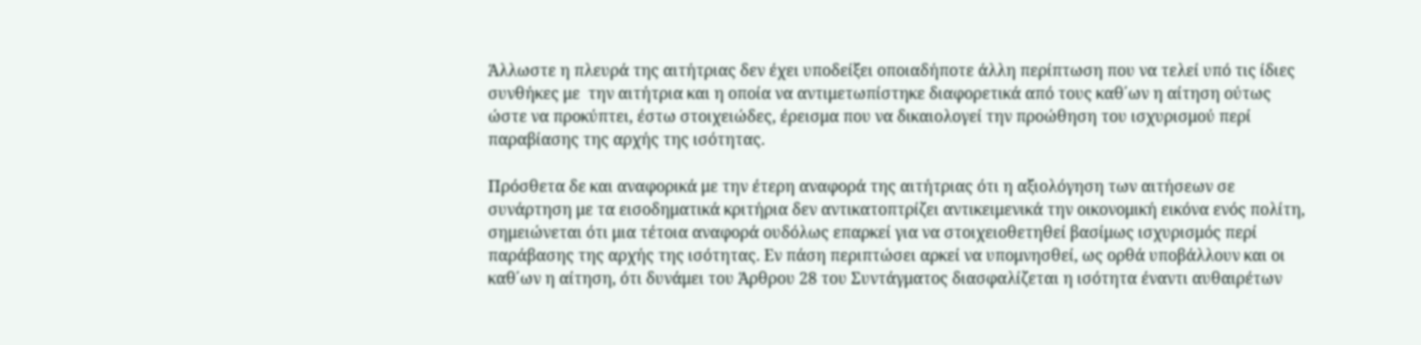Άλλωστε η πλευρά της αιτήτριας δεν έχει υποδείξει οποιαδήποτε άλλη περίπτωση που να τελεί υπό τις ίδιες συνθήκες με  την αιτήτρια και η οποία να αντιμετωπίστηκε διαφορετικά από τους καθ΄ων η αίτηση ούτως ώστε να προκύπτει, έστω στοιχειώδες, έρεισμα που να δικαιολογεί την προώθηση του ισχυρισμού περί παραβίασης της αρχής της ισότητας.

Πρόσθετα δε και αναφορικά με την έτερη αναφορά της αιτήτριας ότι η αξιολόγηση των αιτήσεων σε συνάρτηση με τα εισοδηματικά κριτήρια δεν αντικατοπτρίζει αντικειμενικά την οικονομική εικόνα ενός πολίτη, σημειώνεται ότι μια τέτοια αναφορά ουδόλως επαρκεί για να στοιχειοθετηθεί βασίμως ισχυρισμός περί παράβασης της αρχής της ισότητας. Εν πάση περιπτώσει αρκεί να υπομνησθεί, ως ορθά υποβάλλουν και οι καθ΄ων η αίτηση, ότι δυνάμει του Άρθρου 28 του Συντάγματος διασφαλίζεται η ισότητα έναντι αυθαιρέτων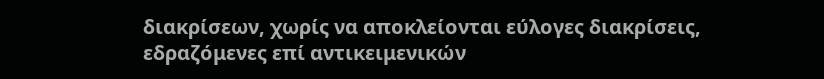διακρίσεων, χωρίς να αποκλείονται εύλογες διακρίσεις, εδραζόμενες επί αντικειμενικών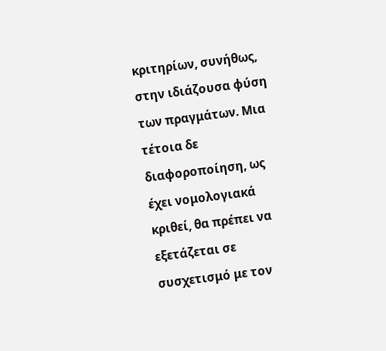κριτηρίων, συνήθως, στην ιδιάζουσα φύση των πραγμάτων. Μια τέτοια δε διαφοροποίηση, ως έχει νομολογιακά κριθεί, θα πρέπει να εξετάζεται σε συσχετισμό με τον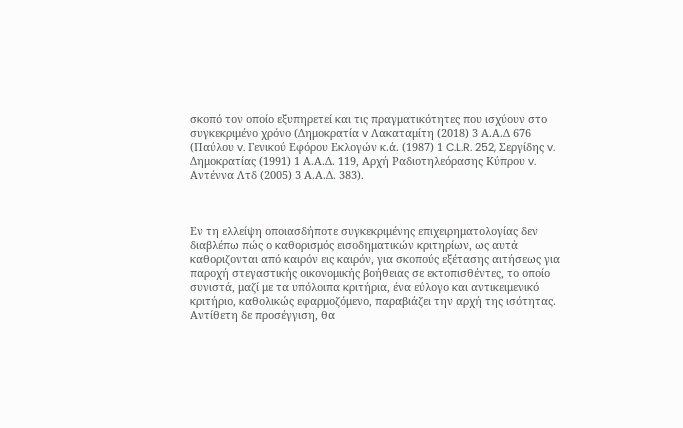σκοπό τον οποίο εξυπηρετεί και τις πραγματικότητες που ισχύουν στο συγκεκριμένο χρόνο (Δημοκρατία v Λακαταμίτη (2018) 3 Α.Α.Δ 676 (Παύλου v. Γενικού Εφόρου Εκλογών κ.ά. (1987) 1 C.L.R. 252, Σεργίδης v. Δημοκρατίας (1991) 1 Α.Α.Δ. 119, Αρχή Ραδιοτηλεόρασης Κύπρου v. Αντέννα Λτδ (2005) 3 Α.Α.Δ. 383).



Εν τη ελλείψη οποιασδήποτε συγκεκριμένης επιχειρηματολογίας δεν διαβλέπω πώς ο καθορισμός εισοδηματικών κριτηρίων, ως αυτά καθοριζονται από καιρόν εις καιρόν, για σκοπούς εξέτασης αιτήσεως για παροχή στεγαστικής οικονομικής βοήθειας σε εκτοπισθέντες, το οποίο συνιστά, μαζί με τα υπόλοιπα κριτήρια, ένα εύλογο και αντικειμενικό κριτήριο, καθολικώς εφαρμοζόμενο, παραβιάζει την αρχή της ισότητας. Αντίθετη δε προσέγγιση, θα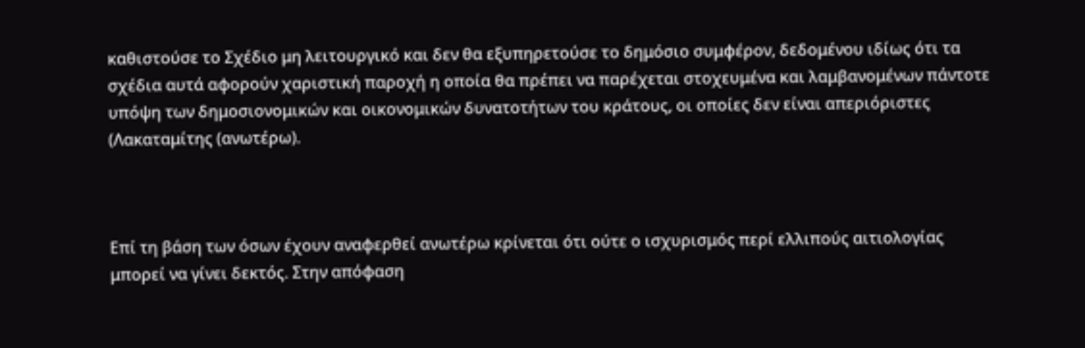καθιστούσε το Σχέδιο μη λειτουργικό και δεν θα εξυπηρετούσε το δημόσιο συμφέρον, δεδομένου ιδίως ότι τα σχέδια αυτά αφορούν χαριστική παροχή η οποία θα πρέπει να παρέχεται στοχευμένα και λαμβανομένων πάντοτε υπόψη των δημοσιονομικών και οικονομικών δυνατοτήτων του κράτους, οι οποίες δεν είναι απεριόριστες (Λακαταμίτης (ανωτέρω).



Επί τη βάση των όσων έχουν αναφερθεί ανωτέρω κρίνεται ότι ούτε ο ισχυρισμός περί ελλιπούς αιτιολογίας μπορεί να γίνει δεκτός. Στην απόφαση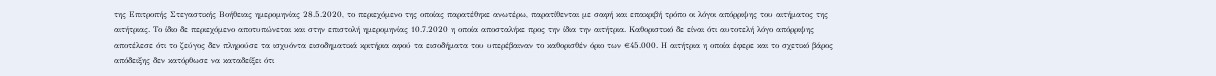της Επιτροπής Στεγαστικής Βοήθειας ημερομηνίας 28.5.2020, το περιεχόμενο της οποίας παρατέθηκε ανωτέρω, παρατίθενται με σαφή και επακριβή τρόπο οι λόγοι απόρριψης του αιτήματος της αιτήτριας. Το ίδιο δε περιεχόμενο αποτυπώνεται και στην επιστολή ημερομηνίας 10.7.2020 η οποία αποσταλήκε προς την ίδια την αιτήτρια. Καθοριστικό δε είναι ότι αυτοτελή λόγο απόρριψης αποτέλεσε ότι το ζεύγος δεν πληρούσε τα ισχυόντα εισοδηματικά κριτήρια αφού τα εισοδήματα του υπερέβαιναν το καθορισθέν όριο των €45.000. Η αιτήτρια η οποία έφερε και το σχετικό βάρος απόδειξης δεν κατόρθωσε να καταδείξει ότι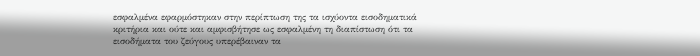εσφαλμένα εφαρμόστηκαν στην περίπτωση της τα ισχύοντα εισοδηματικά κριτήρια και ούτε και αμφισβήτησε ως εσφαλμένη τη διαπίστωση ότι τα εισοδήματα του ζεύγους υπερέβαιναν τα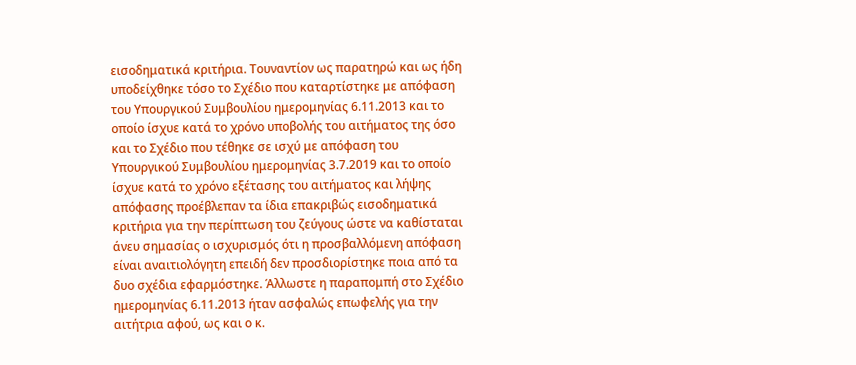εισοδηματικά κριτήρια. Τουναντίον ως παρατηρώ και ως ήδη υποδείχθηκε τόσο το Σχέδιο που καταρτίστηκε με απόφαση του Υπουργικού Συμβουλίου ημερομηνίας 6.11.2013 και το οποίο ίσχυε κατά το χρόνο υποβολής του αιτήματος της όσο και το Σχέδιο που τέθηκε σε ισχύ με απόφαση του Υπουργικού Συμβουλίου ημερομηνίας 3.7.2019 και το οποίο ίσχυε κατά το χρόνο εξέτασης του αιτήματος και λήψης απόφασης προέβλεπαν τα ίδια επακριβώς εισοδηματικά κριτήρια για την περίπτωση του ζεύγους ώστε να καθίσταται άνευ σημασίας ο ισχυρισμός ότι η προσβαλλόμενη απόφαση είναι αναιτιολόγητη επειδή δεν προσδιορίστηκε ποια από τα δυο σχέδια εφαρμόστηκε. Άλλωστε η παραπομπή στο Σχέδιο ημερομηνίας 6.11.2013 ήταν ασφαλώς επωφελής για την αιτήτρια αφού, ως και ο κ.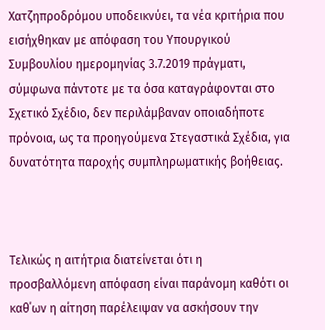Χατζηπροδρόμου υποδεικνύει, τα νέα κριτήρια που εισήχθηκαν με απόφαση του Υπουργικού Συμβουλίου ημερομηνίας 3.7.2019 πράγματι, σύμφωνα πάντοτε με τα όσα καταγράφονται στο Σχετικό Σχέδιο, δεν περιλάμβαναν οποιαδήποτε πρόνοια, ως τα προηγούμενα Στεγαστικά Σχέδια, για δυνατότητα παροχής συμπληρωματικής βοήθειας.



Τελικώς η αιτήτρια διατείνεται ότι η προσβαλλόμενη απόφαση είναι παράνομη καθότι οι καθ΄ων η αίτηση παρέλειψαν να ασκήσουν την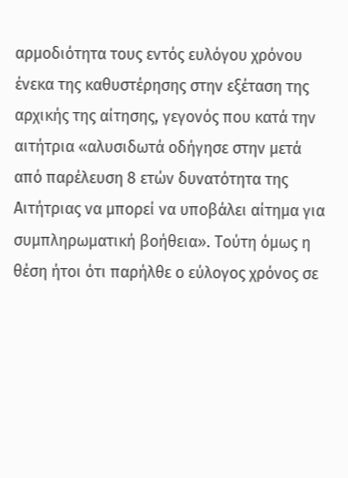αρμοδιότητα τους εντός ευλόγου χρόνου ένεκα της καθυστέρησης στην εξέταση της αρχικής της αίτησης, γεγονός που κατά την αιτήτρια «αλυσιδωτά οδήγησε στην μετά από παρέλευση 8 ετών δυνατότητα της Αιτήτριας να μπορεί να υποβάλει αίτημα για συμπληρωματική βοήθεια». Τούτη όμως η θέση ήτοι ότι παρήλθε ο εύλογος χρόνος σε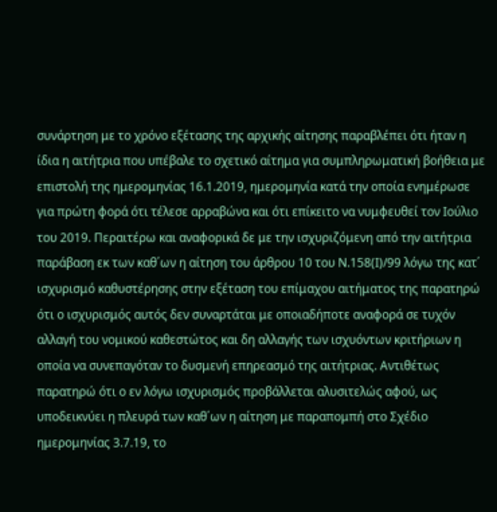συνάρτηση με το χρόνο εξέτασης της αρχικής αίτησης παραβλέπει ότι ήταν η ίδια η αιτήτρια που υπέβαλε το σχετικό αίτημα για συμπληρωματική βοήθεια με επιστολή της ημερομηνίας 16.1.2019, ημερομηνία κατά την οποία ενημέρωσε για πρώτη φορά ότι τέλεσε αρραβώνα και ότι επίκειτο να νυμφευθεί τον Ιούλιο του 2019. Περαιτέρω και αναφορικά δε με την ισχυριζόμενη από την αιτήτρια παράβαση εκ των καθ΄ων η αίτηση του άρθρου 10 του Ν.158(Ι)/99 λόγω της κατ΄ ισχυρισμό καθυστέρησης στην εξέταση του επίμαχου αιτήματος της παρατηρώ ότι ο ισχυρισμός αυτός δεν συναρτάται με οποιαδήποτε αναφορά σε τυχόν αλλαγή του νομικού καθεστώτος και δη αλλαγής των ισχυόντων κριτήριων η οποία να συνεπαγόταν το δυσμενή επηρεασμό της αιτήτριας. Αντιθέτως παρατηρώ ότι ο εν λόγω ισχυρισμός προβάλλεται αλυσιτελώς αφού, ως υποδεικνύει η πλευρά των καθ΄ων η αίτηση με παραπομπή στο Σχέδιο ημερομηνίας 3.7.19, το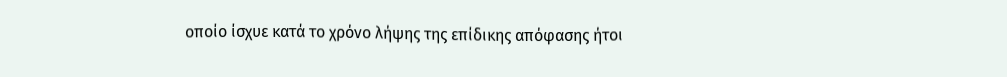οποίο ίσχυε κατά το χρόνο λήψης της επίδικης απόφασης ήτοι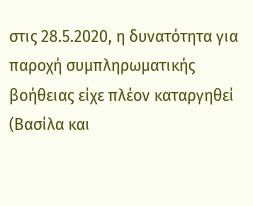στις 28.5.2020, η δυνατότητα για παροχή συμπληρωματικής βοήθειας είχε πλέον καταργηθεί  (Βασίλα και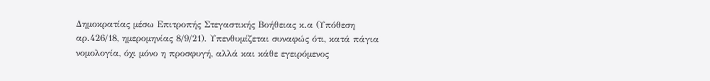Δημοκρατίας μέσω Επιτροπής Στεγαστικής Βοήθειας κ.α (Υπόθεση αρ.426/18, ημερομηνίας 8/9/21). Υπενθυμίζεται συναφώς ότι, κατά πάγια νομολογία, όχι μόνο η προσφυγή, αλλά και κάθε εγειρόμενος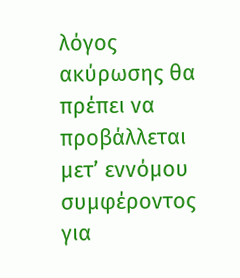λόγος ακύρωσης θα πρέπει να προβάλλεται μετ’ εννόμου συμφέροντος για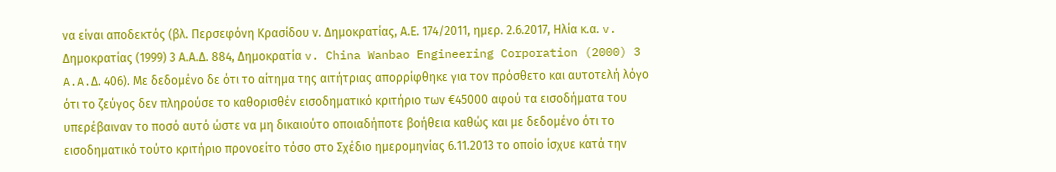να είναι αποδεκτός (βλ. Περσεφόνη Κρασίδου ν. Δημοκρατίας, Α.Ε. 174/2011, ημερ. 2.6.2017, Ηλία κ.α. v. Δημοκρατίας (1999) 3 Α.Α.Δ. 884, Δημοκρατία v. China Wanbao Engineering Corporation (2000) 3 A.A.Δ. 406). Με δεδομένο δε ότι το αίτημα της αιτήτριας απορρίφθηκε για τον πρόσθετο και αυτοτελή λόγο ότι το ζεύγος δεν πληρούσε το καθορισθέν εισοδηματικό κριτήριο των €45000 αφού τα εισοδήματα του υπερέβαιναν το ποσό αυτό ώστε να μη δικαιούτο οποιαδήποτε βοήθεια καθώς και με δεδομένο ότι το εισοδηματικό τούτο κριτήριο προνοείτο τόσο στο Σχέδιο ημερομηνίας 6.11.2013 το οποίο ίσχυε κατά την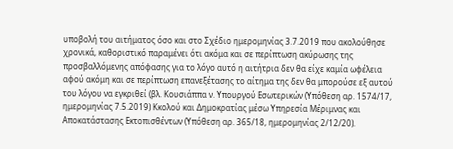υποβολή του αιτήματος όσο και στο Σχέδιο ημερομηνίας 3.7.2019 που ακολούθησε χρονικά, καθοριστικό παραμένει ότι ακόμα και σε περίπτωση ακύρωσης της προσβαλλόμενης απόφασης για το λόγο αυτό η αιτήτρια δεν θα είχε καμία ωφέλεια αφού ακόμη και σε περίπτωση επανεξέτασης το αίτημα της δεν θα μπορούσε εξ αυτού του λόγου να εγκριθεί (βλ. Κουσιάππα ν. Υπουργού Εσωτερικών (Υπόθεση αρ. 1574/17, ημερομηνίας 7.5.2019) Κκολού και Δημοκρατίας μέσω Υπηρεσία Μέριμνας και Αποκατάστασης Εκτοπισθέντων (Υπόθεση αρ. 365/18, ημερομηνίας 2/12/20).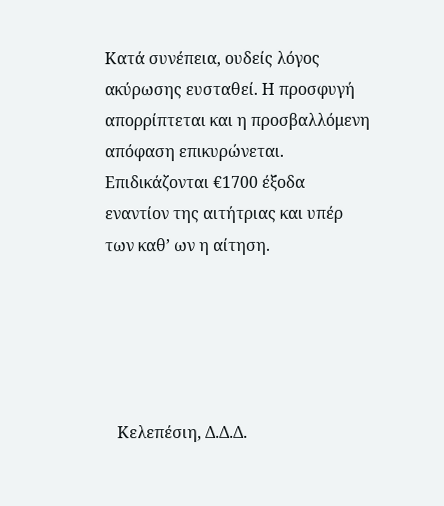Κατά συνέπεια, ουδείς λόγος ακύρωσης ευσταθεί. Η προσφυγή απορρίπτεται και η προσβαλλόμενη απόφαση επικυρώνεται. Επιδικάζονται €1700 έξοδα εναντίον της αιτήτριας και υπέρ των καθ’ ων η αίτηση.





   Κελεπέσιη, Δ.Δ.Δ.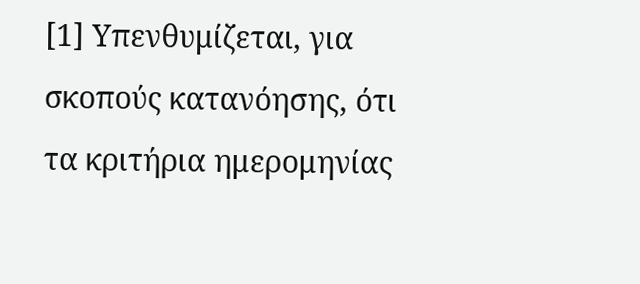[1] Υπενθυμίζεται, για σκοπούς κατανόησης, ότι τα κριτήρια ημερομηνίας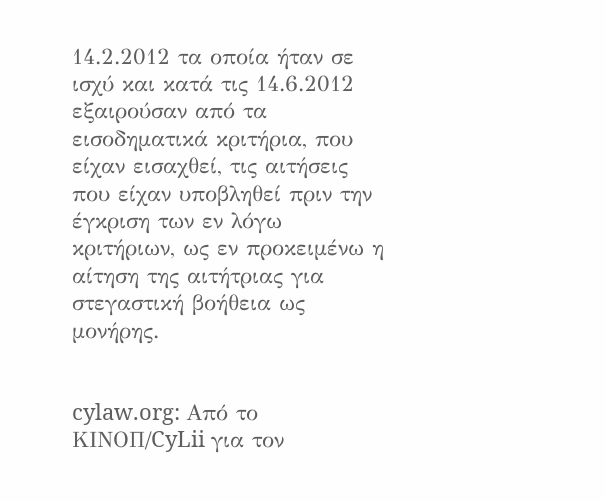14.2.2012 τα οποία ήταν σε ισχύ και κατά τις 14.6.2012 εξαιρούσαν από τα εισοδηματικά κριτήρια, που είχαν εισαχθεί, τις αιτήσεις που είχαν υποβληθεί πριν την έγκριση των εν λόγω κριτήριων, ως εν προκειμένω η αίτηση της αιτήτριας για στεγαστική βοήθεια ως μονήρης.


cylaw.org: Από το ΚΙΝOΠ/CyLii για τον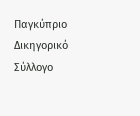Παγκύπριο Δικηγορικό Σύλλογο